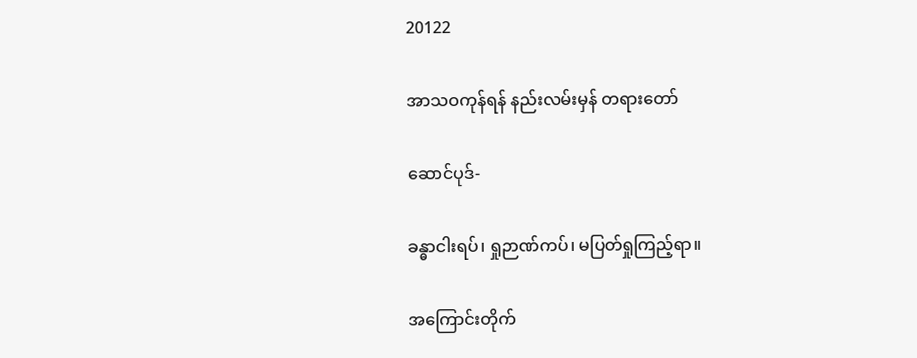20122

အာသဝကုန်ရန် နည်းလမ်းမှန် တရားတော်

ဆောင်ပုဒ်-

ခန္ဓာငါးရပ်၊ ရှုဉာဏ်ကပ်၊ မပြတ်ရှုကြည့်ရာ။

အကြောင်းတိုက်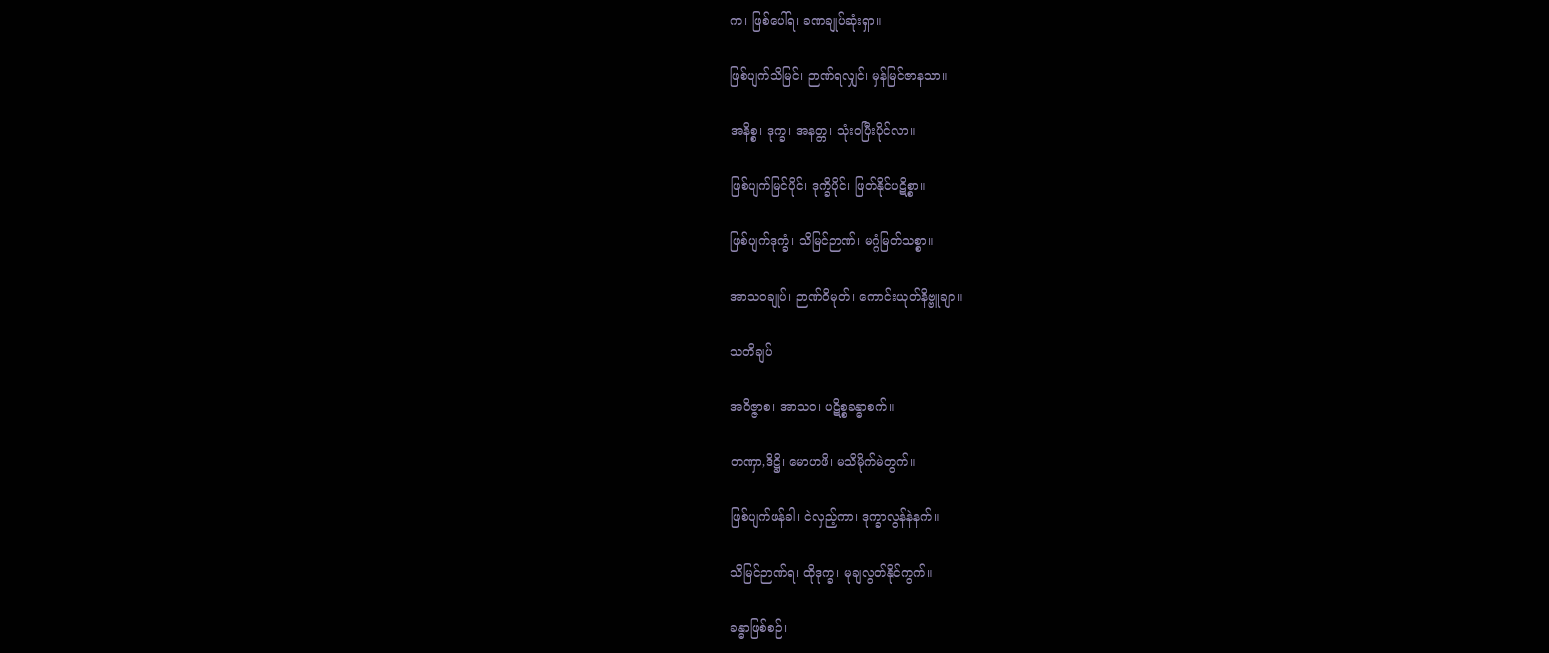က၊ ဖြစ်ပေါ်ရ၊ ခဏချုပ်ဆုံးရှာ။

ဖြစ်ပျက်သိမြင်၊ ဉာဏ်ရလျှင်၊ မှန်မြင်ဇာနသာ။

အနိစ္စ၊ ဒုက္ခ၊ အနတ္တ၊ သုံးဝပြီးပိုင်လာ။

ဖြစ်ပျက်မြင်ပိုင်၊ ဒုက္ခိပိုင်၊ ဖြတ်နိုင်ပဋိစ္စာ။

ဖြစ်ပျက်ဒုက္ခံ၊ သိမြင်ဉာဏ်၊ မဂ္ဂံမြတ်သစ္စာ။

အာသဝချုပ်၊ ဉာဏ်ဝိမုတ်၊ ကောင်းယုတ်နိဗ္ဗူချာ။

သတိချပ်

အဝိဇ္ဇာစ၊ အာသဝ၊ ပဋိစ္စခန္ဓာစက်။

တဏှာ,ဒိဋ္ဌိ၊ မောဟဖိ၊ မသိမိုက်မဲတွက်။

ဖြစ်ပျက်ဖန်ခါ၊ ငဲလှည့်ကာ၊ ဒုက္ခာလွန်နဲနက်။

သိမြင်ဉာဏ်ရ၊ ထိုဒုက္ခ၊ မုချလွတ်နိုင်ကွက်။

ခန္ဓာဖြစ်စဉ်၊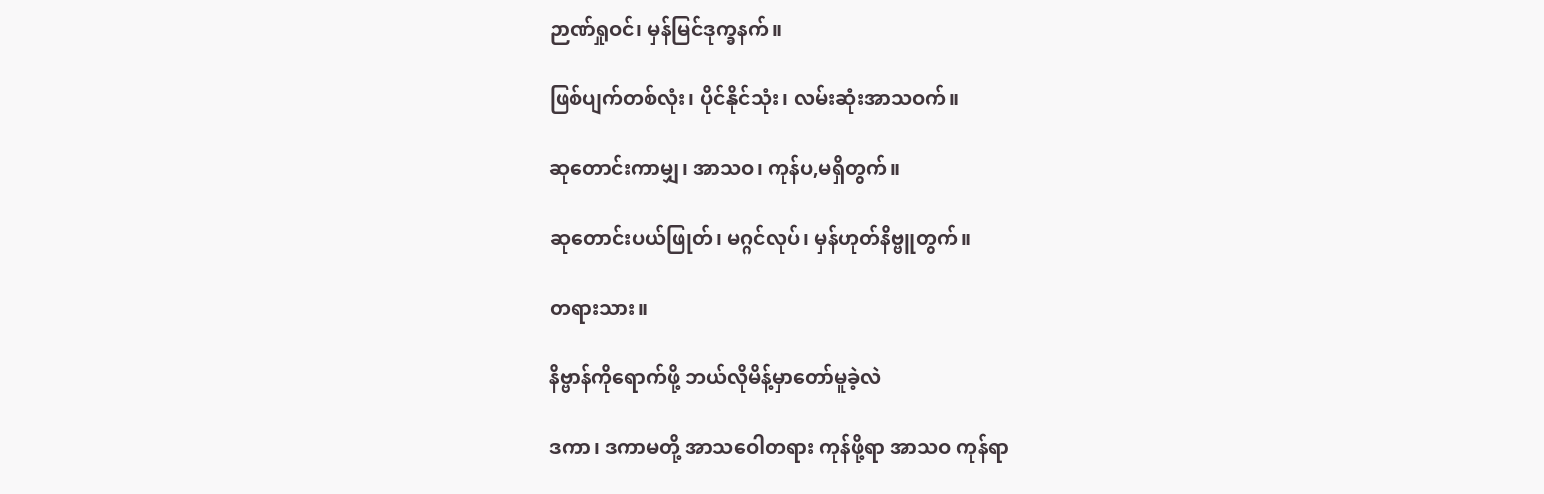ဉာဏ်ရှုဝင်၊ မှန်မြင်ဒုက္ခနက်။

ဖြစ်ပျက်တစ်လုံး၊ ပိုင်နိုင်သုံး၊ လမ်းဆုံးအာသဝက်။

ဆုတောင်းကာမျှ၊ အာသဝ၊ ကုန်ပ,မရှိတွက်။

ဆုတောင်းပယ်ဖြုတ်၊ မဂ္ဂင်လုပ်၊ မှန်ဟုတ်နိဗ္ဗူတွက်။

တရားသား။

နိဗ္ဗာန်ကိုရောက်ဖို့ ဘယ်လိုမိန့်မှာတော်မူခဲ့လဲ

ဒကာ၊ ဒကာမတို့ အာသဝေါတရား ကုန်ဖို့ရာ အာသဝ ကုန်ရာ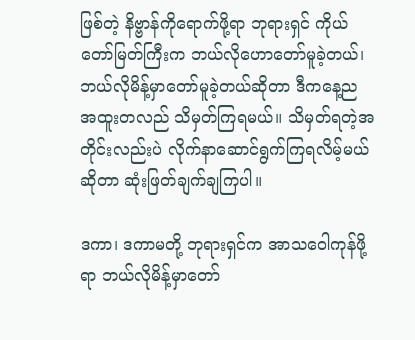ဖြစ်တဲ့ နိဗ္ဗာန်ကိုရောက်ဖို့ရာ ဘုရားရှင် ကိုယ်တော်မြတ်ကြီးက ဘယ်လိုဟောတော်မူခဲ့တယ်၊ ဘယ်လိုမိန့်မှာတော်မူခဲ့တယ်ဆိုတာ ဒီကနေ့ည အထူးတလည် သိမှတ်ကြရမယ်။ သိမှတ်ရတဲ့အတိုင်းလည်းပဲ လိုက်နာဆောင်ရွက်ကြရလိမ့်မယ်ဆိုတာ ဆုံးဖြတ်ချက်ချကြပါ။

ဒကာ၊ ဒကာမတို့ ဘုရားရှင်က အာသဝေါကုန်ဖို့ရာ ဘယ်လိုမိန့်မှာတော်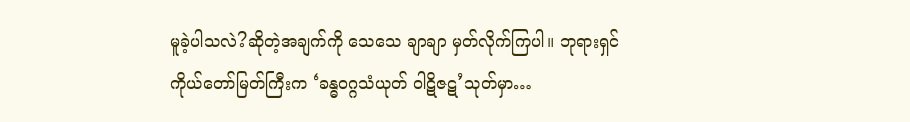မူခဲ့ပါသလဲ?ဆိုတဲ့အချက်ကို သေသေ ချာချာ မှတ်လိုက်ကြပါ။ ဘုရားရှင်ကိုယ်တော်မြတ်ကြီးက ‘ခန္ဓဝဂ္ဂသံယုတ် ဝါဋိဇဋ’သုတ်မှာ…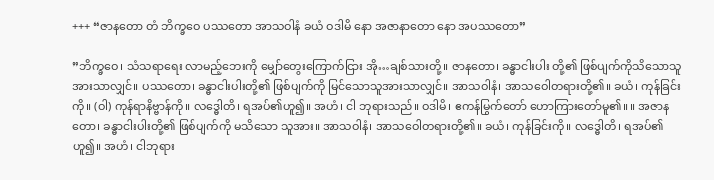+++ “ဇာနတော တံ ဘိက္ခဝေ ပဿတော အာသဝါနံ ခယံ ဝဒါမိ နော အဇာနာတော နော အပဿတော”

”ဘိက္ခဝေ၊ သံသရာရေး လာမည့်ဘေးကို မျှော်တွေးကြောက်ငြား အို…ချစ်သားတို့။ ဇာနတော၊ ခန္ဓာငါးပါး တို့၏ ဖြစ်ပျက်ကိုသိသောသူအားသာလျှင်။ ပဿတော၊ ခန္ဓာငါးပါးတို့၏ ဖြစ်ပျက်ကို မြင်သောသူအားသာလျှင်။ အာသဝါနံ၊ အာသဝေါတရားတို့၏။ ခယံ၊ ကုန်ခြင်းကို။ (ဝါ) ကုန်ရာနိဗ္ဗာန်ကို။ လဒ္ဓေါတိ၊ ရအပ်၏ဟူ၍။ အဟံ၊ ငါ ဘုရားသည်။ ဝဒါမိ၊ ဧကန်မြွက်တော် ဟောကြားတော်မူ၏။ ။ အဇာနတော၊ ခန္ဓာငါးပါးတို့၏ ဖြစ်ပျက်ကို မသိသော သူအား။ အာသဝါနံ၊ အာသဝေါတရားတို့၏။ ခယံ၊ ကုန်ခြင်းကို။ လဒ္ဓေါတိ၊ ရအပ်၏ဟူ၍။ အဟံ၊ ငါဘုရား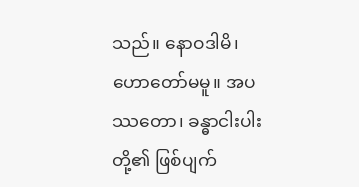သည်။ နောဝဒါမိ၊ ဟောတော်မမူ။ အပဿတော၊ ခန္ဓာငါးပါးတို့၏ ဖြစ်ပျက်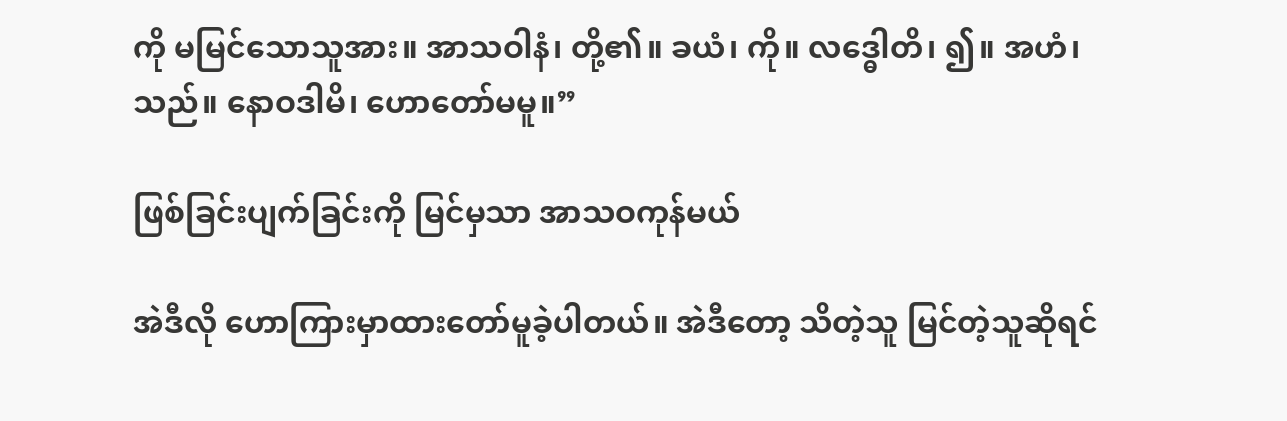ကို မမြင်သောသူအား။ အာသဝါနံ၊ တို့၏။ ခယံ၊ ကို။ လဒ္ဓေါတိ၊ ၍။ အဟံ၊ သည်။ နောဝဒါမိ၊ ဟောတော်မမူ။”

ဖြစ်ခြင်းပျက်ခြင်းကို မြင်မှသာ အာသဝကုန်မယ်

အဲဒီလို ဟောကြားမှာထားတော်မူခဲ့ပါတယ်။ အဲဒီတော့ သိတဲ့သူ မြင်တဲ့သူဆိုရင်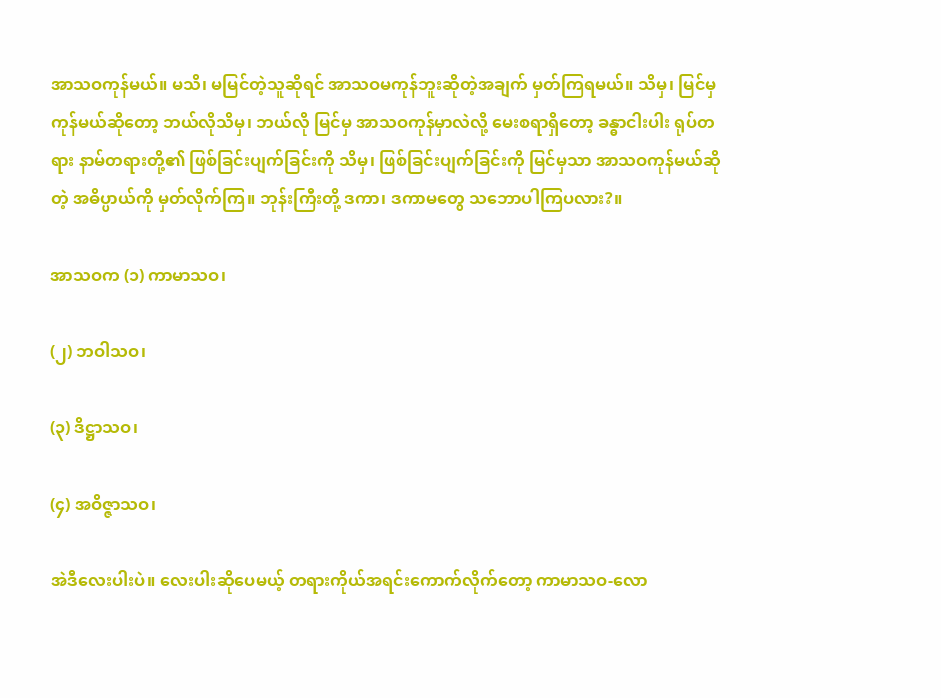အာသဝကုန်မယ်။ မသိ၊ မမြင်တဲ့သူဆိုရင် အာသဝမကုန်ဘူးဆိုတဲ့အချက် မှတ်ကြရမယ်။ သိမှ၊ မြင်မှ ကုန်မယ်ဆိုတော့ ဘယ်လိုသိမှ၊ ဘယ်လို မြင်မှ အာသဝကုန်မှာလဲလို့ မေးစရာရှိတော့ ခန္ဓာငါးပါး ရုပ်တရား နာမ်တရားတို့၏ ဖြစ်ခြင်းပျက်ခြင်းကို သိမှ၊ ဖြစ်ခြင်းပျက်ခြင်းကို မြင်မှသာ အာသဝကုန်မယ်ဆိုတဲ့ အဓိပ္ပာယ်ကို မှတ်လိုက်ကြ။ ဘုန်းကြီးတို့ ဒကာ၊ ဒကာမတွေ သဘောပါကြပလား?။

အာသဝက (၁) ကာမာသဝ၊

(၂) ဘဝါသဝ၊

(၃) ဒိဋ္ဌာသဝ၊

(၄) အဝိဇ္ဇာသဝ၊

အဲဒီလေးပါးပဲ။ လေးပါးဆိုပေမယ့် တရားကိုယ်အရင်းကောက်လိုက်တော့ ကာမာသဝ-လော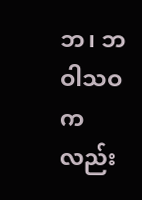ဘ၊ ဘဝါသဝက လည်း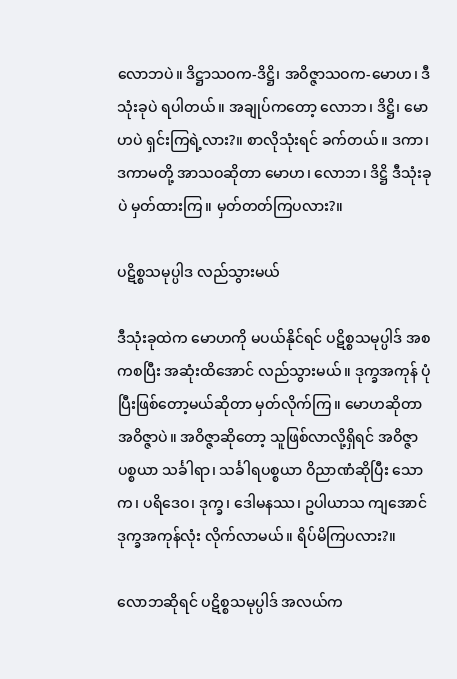လောဘပဲ။ ဒိဋ္ဌာသဝက-ဒိဋ္ဌိ၊ အဝိဇ္ဇာသဝက-မောဟ၊ ဒီသုံးခုပဲ ရပါတယ်။ အချုပ်ကတော့ လောဘ၊ ဒိဋ္ဌိ၊ မောဟပဲ ရှင်းကြရဲ့လား?။ စာလိုသုံးရင် ခက်တယ်။ ဒကာ၊ ဒကာမတို့ အာသဝဆိုတာ မောဟ၊ လောဘ၊ ဒိဋ္ဌိ ဒီသုံးခု ပဲ မှတ်ထားကြ။ မှတ်တတ်ကြပလား?။

ပဋိစ္စသမုပ္ပါဒ လည်သွားမယ်

ဒီသုံးခုထဲက မောဟကို မပယ်နိုင်ရင် ပဋိစ္စသမုပ္ပါဒ် အစကစပြီး အဆုံးထိအောင် လည်သွားမယ်။ ဒုက္ခအကုန် ပုံပြီးဖြစ်တော့မယ်ဆိုတာ မှတ်လိုက်ကြ။ မောဟဆိုတာ အဝိဇ္ဇာပဲ။ အဝိဇ္ဇာဆိုတော့ သူဖြစ်လာလို့ရှိရင် အဝိဇ္ဇာပစ္စယာ သင်္ခါရာ၊ သင်္ခါရပစ္စယာ ဝိညာဏံဆိုပြီး သောက၊ ပရိဒေဝ၊ ဒုက္ခ၊ ဒေါမနဿ၊ ဥပါယာသ ကျအောင် ဒုက္ခအကုန်လုံး လိုက်လာမယ်။ ရိပ်မိကြပလား?။

လောဘဆိုရင် ပဋိစ္စသမုပ္ပါဒ် အလယ်က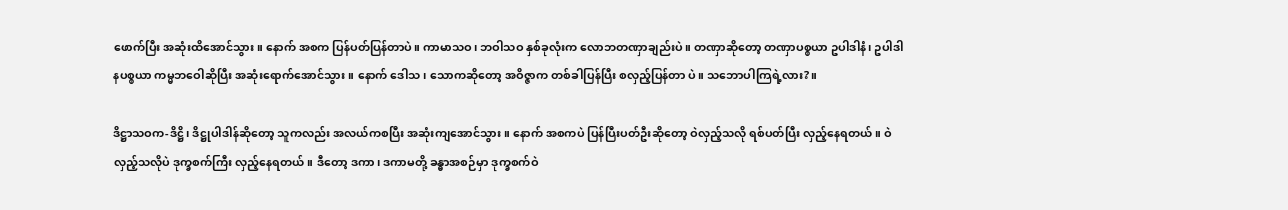ဖောက်ပြီး အဆုံးထိအောင်သွား။ နောက် အစက ပြန်ပတ်ပြန်တာပဲ။ ကာမာသဝ၊ ဘဝါသဝ နှစ်ခုလုံးက လောဘတဏှာချည်းပဲ။ တဏှာဆိုတော့ တဏှာပစ္စယာ ဥပါဒါနံ၊ ဥပါဒါနပစ္စယာ ကမ္မဘဝေါဆိုပြီး အဆုံးရောက်အောင်သွား။ နောက် ဒေါသ၊ သောကဆိုတော့ အဝိဇ္ဇာက တစ်ခါပြန်ပြီး စလှည့်ပြန်တာ ပဲ။ သဘောပါကြရဲ့လား?။

ဒိဋ္ဌာသဝက-ဒိဋ္ဌိ၊ ဒိဋ္ဌုပါဒါန်ဆိုတော့ သူကလည်း အလယ်ကစပြီး အဆုံးကျအောင်သွား။ နောက် အစကပဲ ပြန်ပြီးပတ်ဦးဆိုတော့ ဝဲလှည့်သလို ရစ်ပတ်ပြီး လှည့်နေရတယ်။ ဝဲလှည့်သလိုပဲ ဒုက္ခစက်ကြီး လှည့်နေရတယ်။ ဒီတော့ ဒကာ၊ ဒကာမတို့ ခန္ဓာအစဉ်မှာ ဒုက္ခစက်ဝဲ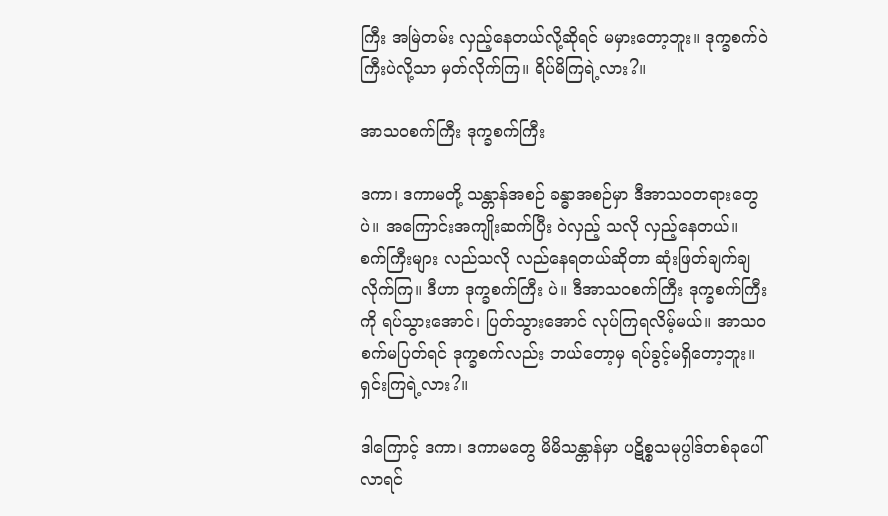ကြီး အမြဲတမ်း လှည့်နေတယ်လို့ဆိုရင် မမှားတော့ဘူး။ ဒုက္ခစက်ဝဲ ကြီးပဲလို့သာ မှတ်လိုက်ကြ။ ရိပ်မိကြရဲ့လား?။

အာသဝစက်ကြီး ဒုက္ခစက်ကြီး

ဒကာ၊ ဒကာမတို့ သန္တာန်အစဉ် ခန္ဓာအစဉ်မှာ ဒီအာသဝတရားတွေပဲ။ အကြောင်းအကျိုးဆက်ပြီး ဝဲလှည့် သလို လှည့်နေတယ်။ စက်ကြီးများ လည်သလို လည်နေရတယ်ဆိုတာ ဆုံးဖြတ်ချက်ချလိုက်ကြ။ ဒီဟာ ဒုက္ခစက်ကြီး ပဲ။ ဒီအာသဝစက်ကြီး ဒုက္ခစက်ကြီးကို ရပ်သွားအောင်၊ ပြတ်သွားအောင် လုပ်ကြရလိမ့်မယ်။ အာသဝစက်မပြတ်ရင် ဒုက္ခစက်လည်း ဘယ်တော့မှ ရပ်ခွင့်မရှိတော့ဘူး။ ရှင်းကြရဲ့လား?။

ဒါကြောင့် ဒကာ၊ ဒကာမတွေ မိမိသန္တာန်မှာ ပဋိစ္စသမုပ္ပါဒ်တစ်ခုပေါ်လာရင်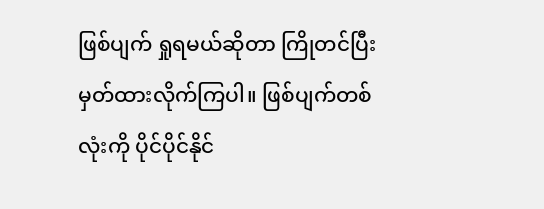ဖြစ်ပျက် ရှုရမယ်ဆိုတာ ကြိုတင်ပြီး မှတ်ထားလိုက်ကြပါ။ ဖြစ်ပျက်တစ်လုံးကို ပိုင်ပိုင်နိုင်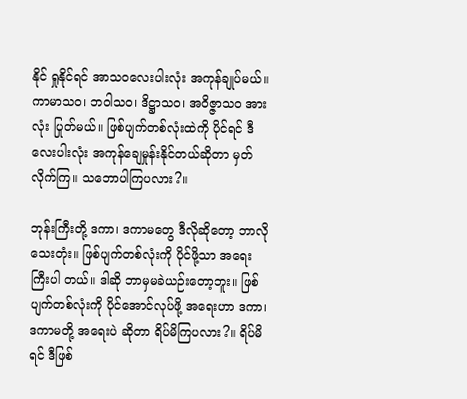နိုင် ရှုနိုင်ရင် အာသဝလေးပါးလုံး အကုန်ချုပ်မယ်။ ကာမာသဝ၊ ဘဝါသဝ၊ ဒိဋ္ဌာသဝ၊ အဝိဇ္ဇာသဝ အားလုံး ပြုတ်မယ်။ ဖြစ်ပျက်တစ်လုံးထဲကို ပိုင်ရင် ဒီလေးပါးလုံး အကုန်ချေမှုန်းနိုင်တယ်ဆိုတာ မှတ်လိုက်ကြ။ သဘောပါကြပလား?။

ဘုန်းကြီးတို့ ဒကာ၊ ဒကာမတွေ ဒီလိုဆိုတော့ ဘာလိုသေးတုံး။ ဖြစ်ပျက်တစ်လုံးကို ပိုင်ဖို့သာ အရေးကြီးပါ တယ်။ ဒါဆို ဘာမှမခဲယဉ်းတော့ဘူး။ ဖြစ်ပျက်တစ်လုံးကို ပိုင်အောင်လုပ်ဖို့ အရေးဟာ ဒကာ၊ ဒကာမတို့ အရေးပဲ ဆိုတာ ရိပ်မိကြပလား?။ ရိပ်မိရင် ဒီဖြစ်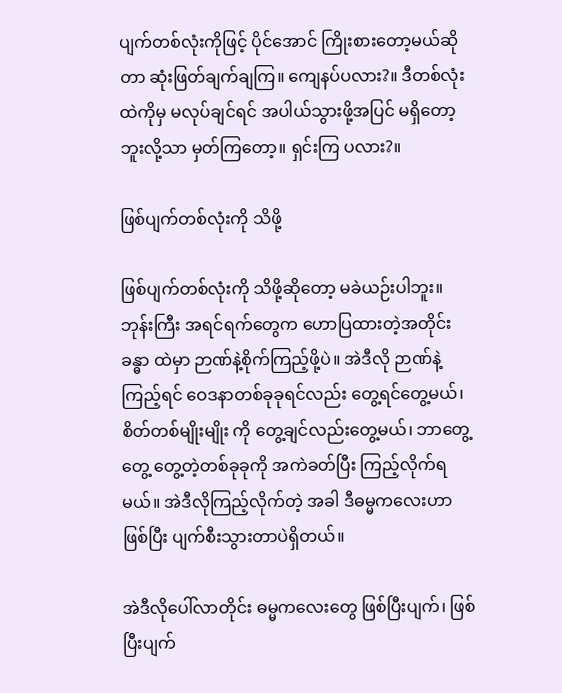ပျက်တစ်လုံးကိုဖြင့် ပိုင်အောင် ကြိုးစားတော့မယ်ဆိုတာ ဆုံးဖြတ်ချက်ချကြ။ ကျေနပ်ပလား?။ ဒီတစ်လုံးထဲကိုမှ မလုပ်ချင်ရင် အပါယ်သွားဖို့အပြင် မရှိတော့ဘူးလို့သာ မှတ်ကြတော့။ ရှင်းကြ ပလား?။

ဖြစ်ပျက်တစ်လုံးကို သိဖို့

ဖြစ်ပျက်တစ်လုံးကို သိဖို့ဆိုတော့ မခဲယဉ်းပါဘူး။ ဘုန်းကြီး အရင်ရက်တွေက ဟောပြထားတဲ့အတိုင်း ခန္ဓာ ထဲမှာ ဉာဏ်နဲ့စိုက်ကြည့်ဖို့ပဲ။ အဲဒီလို ဉာဏ်နဲ့ကြည့်ရင် ဝေဒနာတစ်ခုခုရင်လည်း တွေ့ရင်တွေ့မယ်၊ စိတ်တစ်မျိုးမျိုး ကို တွေ့ချင်လည်းတွေ့မယ်၊ ဘာတွေ့တွေ့ တွေ့တဲ့တစ်ခုခုကို အကဲခတ်ပြီး ကြည့်လိုက်ရမယ်။ အဲဒီလိုကြည့်လိုက်တဲ့ အခါ ဒီဓမ္မကလေးဟာ ဖြစ်ပြီး ပျက်စီးသွားတာပဲရှိတယ်။

အဲဒီလိုပေါ်လာတိုင်း ဓမ္မကလေးတွေ ဖြစ်ပြီးပျက်၊ ဖြစ်ပြီးပျက်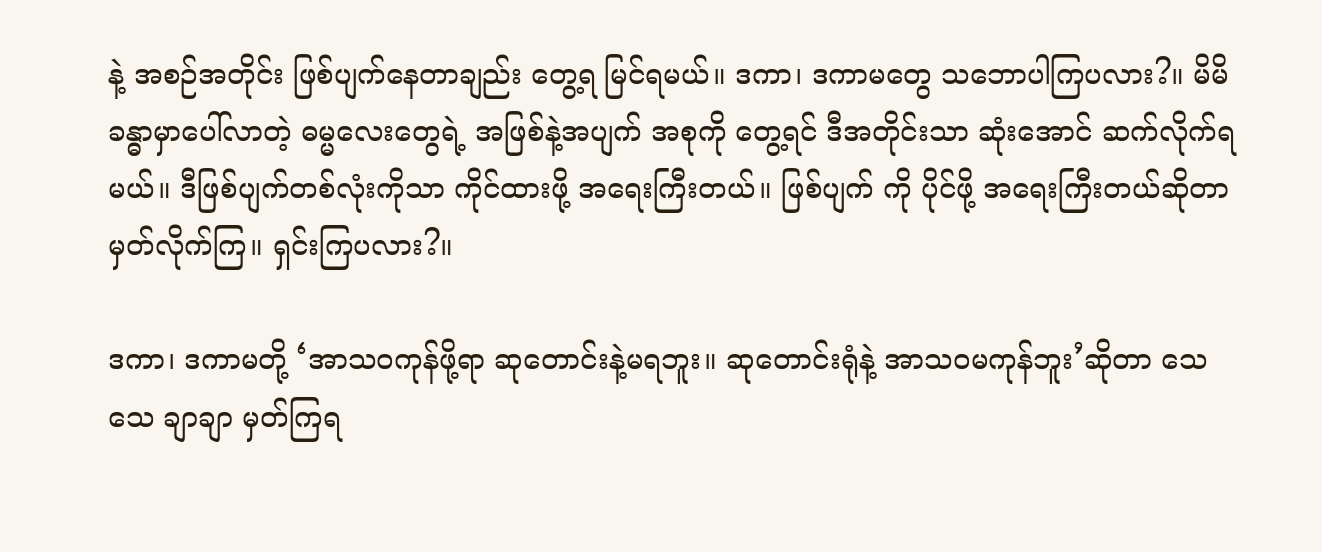နဲ့ အစဉ်အတိုင်း ဖြစ်ပျက်နေတာချည်း တွေ့ရ မြင်ရမယ်။ ဒကာ၊ ဒကာမတွေ သဘောပါကြပလား?။ မိမိခန္ဓာမှာပေါ်လာတဲ့ ဓမ္မလေးတွေရဲ့ အဖြစ်နဲ့အပျက် အစုကို တွေ့ရင် ဒီအတိုင်းသာ ဆုံးအောင် ဆက်လိုက်ရမယ်။ ဒီဖြစ်ပျက်တစ်လုံးကိုသာ ကိုင်ထားဖို့ အရေးကြီးတယ်။ ဖြစ်ပျက် ကို ပိုင်ဖို့ အရေးကြီးတယ်ဆိုတာ မှတ်လိုက်ကြ။ ရှင်းကြပလား?။

ဒကာ၊ ဒကာမတို့ ‘အာသဝကုန်ဖို့ရာ ဆုတောင်းနဲ့မရဘူး။ ဆုတောင်းရုံနဲ့ အာသဝမကုန်ဘူး’ဆိုတာ သေသေ ချာချာ မှတ်ကြရ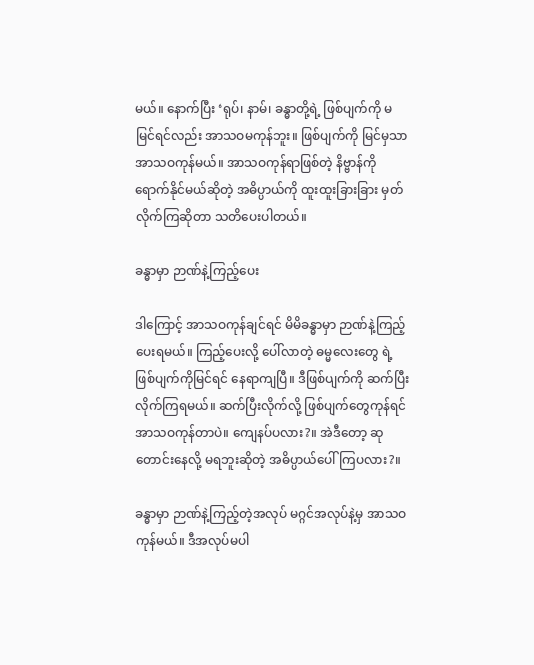မယ်။ နောက်ပြီး ‘ရုပ်၊ နာမ်၊ ခန္ဓာတို့ရဲ့ ဖြစ်ပျက်ကို မမြင်ရင်လည်း အာသဝမကုန်ဘူး။ ဖြစ်ပျက်ကို မြင်မှသာ အာသဝကုန်မယ်။ အာသဝကုန်ရာဖြစ်တဲ့ နိဗ္ဗာန်ကို ရောက်နိုင်မယ်ဆိုတဲ့ အဓိပ္ပာယ်ကို ထူးထူးခြားခြား မှတ်လိုက်ကြဆိုတာ သတိပေးပါတယ်။

ခန္ဓာမှာ ဉာဏ်နဲ့ကြည့်ပေး

ဒါကြောင့် အာသဝကုန်ချင်ရင် မိမိခန္ဓာမှာ ဉာဏ်နဲ့ကြည့်ပေးရမယ်။ ကြည့်ပေးလို့ ပေါ်လာတဲ့ ဓမ္မလေးတွေ ရဲ့ ဖြစ်ပျက်ကိုမြင်ရင် နေရာကျပြီ။ ဒီဖြစ်ပျက်ကို ဆက်ပြီး လိုက်ကြရမယ်။ ဆက်ပြီးလိုက်လို့ ဖြစ်ပျက်တွေကုန်ရင် အာသဝကုန်တာပဲ။ ကျေနပ်ပလား?။ အဲဒီတော့ ဆုတောင်းနေလို့ မရဘူးဆိုတဲ့ အဓိပ္ပာယ်ပေါ်ကြပလား?။

ခန္ဓာမှာ ဉာဏ်နဲ့ကြည့်တဲ့အလုပ် မဂ္ဂင်အလုပ်နဲ့မှ အာသဝကုန်မယ်။ ဒီအလုပ်မပါ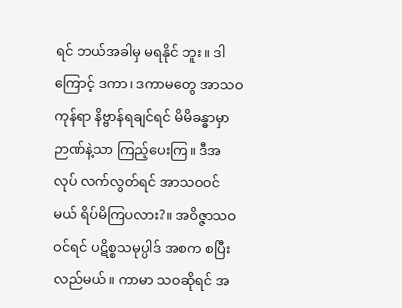ရင် ဘယ်အခါမှ မရနိုင် ဘူး။ ဒါကြောင့် ဒကာ၊ ဒကာမတွေ အာသဝကုန်ရာ နိဗ္ဗာန်ရချင်ရင် မိမိခန္ဓာမှာ ဉာဏ်နဲ့သာ ကြည့်ပေးကြ။ ဒီအလုပ် လက်လွတ်ရင် အာသဝဝင်မယ် ရိပ်မိကြပလား?။ အဝိဇ္ဇာသဝ ဝင်ရင် ပဋိစ္စသမုပ္ပါဒ် အစက စပြီးလည်မယ်။ ကာမာ သဝဆိုရင် အ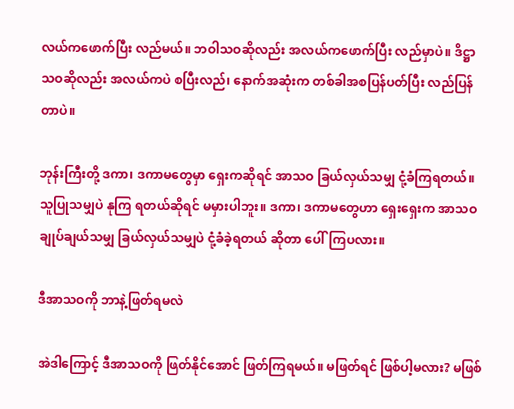လယ်ကဖောက်ပြီး လည်မယ်။ ဘဝါသဝဆိုလည်း အလယ်ကဖောက်ပြီး လည်မှာပဲ။ ဒိဋ္ဌာသဝဆိုလည်း အလယ်ကပဲ စပြီးလည်၊ နောက်အဆုံးက တစ်ခါအစပြန်ပတ်ပြီး လည်ပြန်တာပဲ။

ဘုန်းကြီးတို့ ဒကာ၊ ဒကာမတွေမှာ ရှေးကဆိုရင် အာသဝ ခြယ်လှယ်သမျှ ငုံ့ခံကြရတယ်။ သူပြုသမျှပဲ နုကြ ရတယ်ဆိုရင် မမှားပါဘူး။ ဒကာ၊ ဒကာမတွေဟာ ရှေးရှေးက အာသဝချုပ်ချယ်သမျှ ခြယ်လှယ်သမျှပဲ ငုံ့ခံခဲ့ရတယ် ဆိုတာ ပေါ်ကြပလား။

ဒီအာသဝကို ဘာနဲ့ဖြတ်ရမလဲ

အဲဒါကြောင့် ဒီအာသဝကို ဖြတ်နိုင်အောင် ဖြတ်ကြရမယ်။ မဖြတ်ရင် ဖြစ်ပါ့မလား? မဖြစ်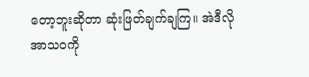တော့ဘူးဆိုတာ ဆုံးဖြတ်ချက်ချကြ။ အဲဒီလို အာသဝကို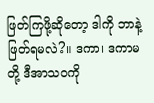ဖြတ်ကြဖို့ဆိုတော့ ဒါကို ဘာနဲ့ဖြတ်ရမလဲ?။ ဒကာ၊ ဒကာမတို့ ဒီအာသဝကို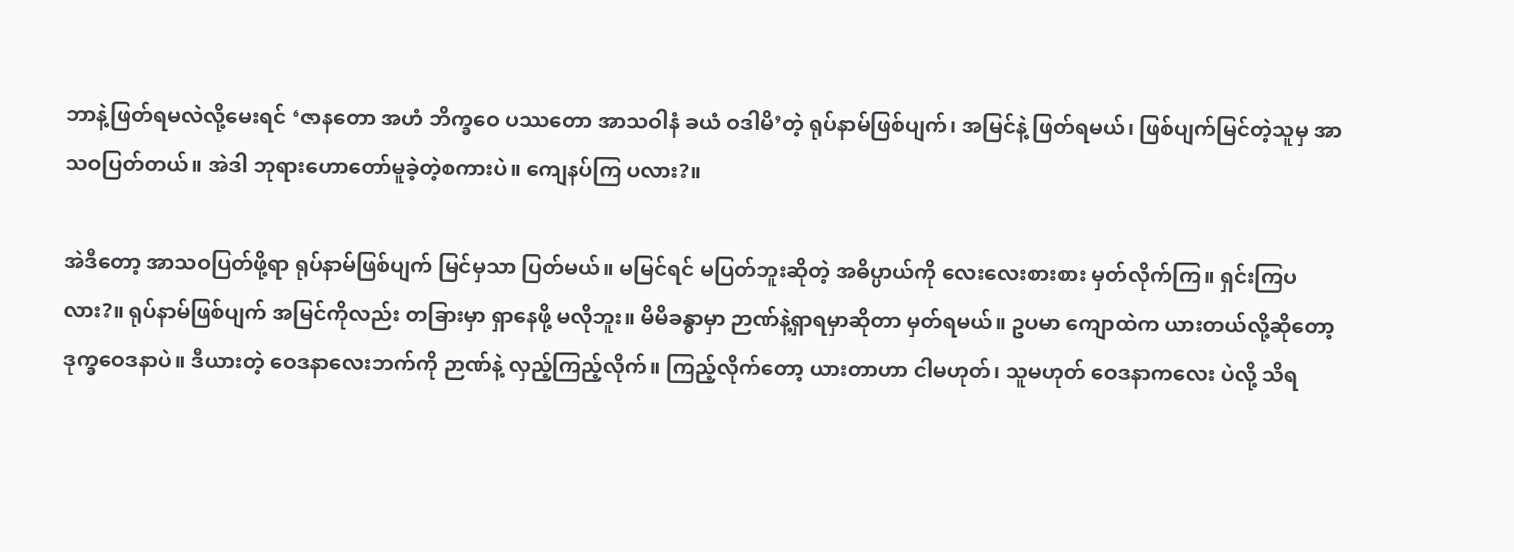ဘာနဲ့ဖြတ်ရမလဲလို့မေးရင် ‘ဇာနတော အဟံ ဘိက္ခဝေ ပဿတော အာသဝါနံ ခယံ ဝဒါမိ’တဲ့ ရုပ်နာမ်ဖြစ်ပျက်၊ အမြင်နဲ့ ဖြတ်ရမယ်၊ ဖြစ်ပျက်မြင်တဲ့သူမှ အာသဝပြတ်တယ်။ အဲဒါ ဘုရားဟောတော်မူခဲ့တဲ့စကားပဲ။ ကျေနပ်ကြ ပလား?။

အဲဒီတော့ အာသဝပြတ်ဖို့ရာ ရုပ်နာမ်ဖြစ်ပျက် မြင်မှသာ ပြတ်မယ်။ မမြင်ရင် မပြတ်ဘူးဆိုတဲ့ အဓိပ္ပာယ်ကို လေးလေးစားစား မှတ်လိုက်ကြ။ ရှင်းကြပလား?။ ရုပ်နာမ်ဖြစ်ပျက် အမြင်ကိုလည်း တခြားမှာ ရှာနေဖို့ မလိုဘူး။ မိမိခန္ဓာမှာ ဉာဏ်နဲ့ရှာရမှာဆိုတာ မှတ်ရမယ်။ ဥပမာ ကျောထဲက ယားတယ်လို့ဆိုတော့ ဒုက္ခဝေဒနာပဲ။ ဒီယားတဲ့ ဝေဒနာလေးဘက်ကို ဉာဏ်နဲ့ လှည့်ကြည့်လိုက်။ ကြည့်လိုက်တော့ ယားတာဟာ ငါမဟုတ်၊ သူမဟုတ် ဝေဒနာကလေး ပဲလို့ သိရ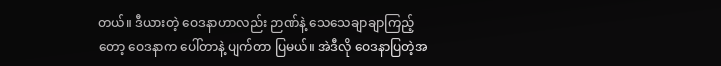တယ်။ ဒီယားတဲ့ ဝေဒနာဟာလည်း ဉာဏ်နဲ့ သေသေချာချာကြည့်တော့ ဝေဒနာက ပေါ်တာနဲ့ ပျက်တာ ပြမယ်။ အဲဒီလို ဝေဒနာပြတဲ့အ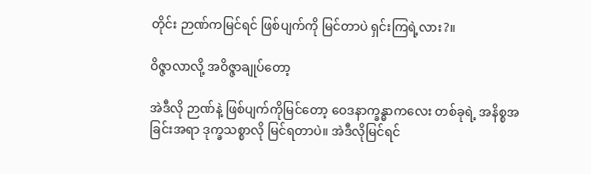တိုင်း ဉာဏ်ကမြင်ရင် ဖြစ်ပျက်ကို မြင်တာပဲ ရှင်းကြရဲ့လား?။

ဝိဇ္ဇာလာလို့ အဝိဇ္ဇာချုပ်တော့

အဲဒီလို ဉာဏ်နဲ့ ဖြစ်ပျက်ကိုမြင်တော့ ဝေဒနာက္ခန္ဓာကလေး တစ်ခုရဲ့ အနိစ္စအခြင်းအရာ ဒုက္ခသစ္စာလို မြင်ရတာပဲ။ အဲဒီလိုမြင်ရင်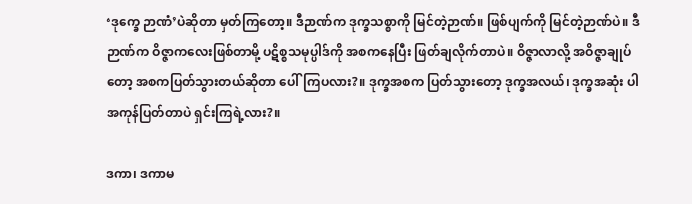‘ဒုက္ခေ ဉာဏံ’ပဲဆိုတာ မှတ်ကြတော့။ ဒီဉာဏ်က ဒုက္ခသစ္စာကို မြင်တဲ့ဉာဏ်။ ဖြစ်ပျက်ကို မြင်တဲ့ဉာဏ်ပဲ။ ဒီဉာဏ်က ဝိဇ္ဇာကလေးဖြစ်တာမို့ ပဋိစ္စသမုပ္ပါဒ်ကို အစကနေပြီး ဖြတ်ချလိုက်တာပဲ။ ဝိဇ္ဇာလာလို့ အဝိဇ္ဇာချုပ်တော့ အစကပြတ်သွားတယ်ဆိုတာ ပေါ်ကြပလား?။ ဒုက္ခအစက ပြတ်သွားတော့ ဒုက္ခအလယ်၊ ဒုက္ခအဆုံး ပါ အကုန်ပြတ်တာပဲ ရှင်းကြရဲ့လား?။

ဒကာ၊ ဒကာမ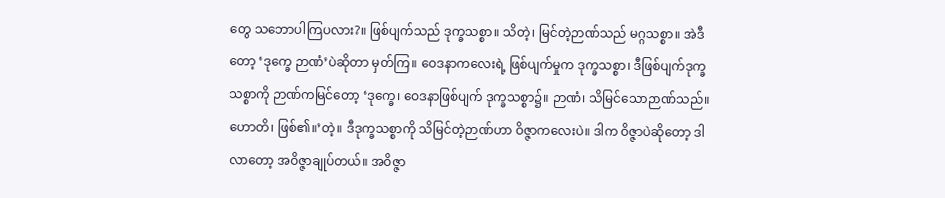တွေ သဘောပါကြပလား?။ ဖြစ်ပျက်သည် ဒုက္ခသစ္စာ။ သိတဲ့၊ မြင်တဲ့ဉာဏ်သည် မဂ္ဂသစ္စာ။ အဲဒီတော့ ‘ဒုက္ခေ ဉာဏံ’ပဲဆိုတာ မှတ်ကြ။ ဝေဒနာကလေးရဲ့ ဖြစ်ပျက်မှုက ဒုက္ခသစ္စာ၊ ဒီဖြစ်ပျက်ဒုက္ခသစ္စာကို ဉာဏ်ကမြင်တော့ ‘ဒုက္ခေ၊ ဝေဒနာဖြစ်ပျက် ဒုက္ခသစ္စာ၌။ ဉာဏံ၊ သိမြင်သောဉာဏ်သည်။ ဟောတိ၊ ဖြစ်၏။’တဲ့။ ဒီဒုက္ခသစ္စာကို သိမြင်တဲ့ဉာဏ်ဟာ ဝိဇ္ဇာကလေးပဲ။ ဒါက ဝိဇ္ဇာပဲဆိုတော့ ဒါလာတော့ အဝိဇ္ဇာချုပ်တယ်။ အဝိဇ္ဇာ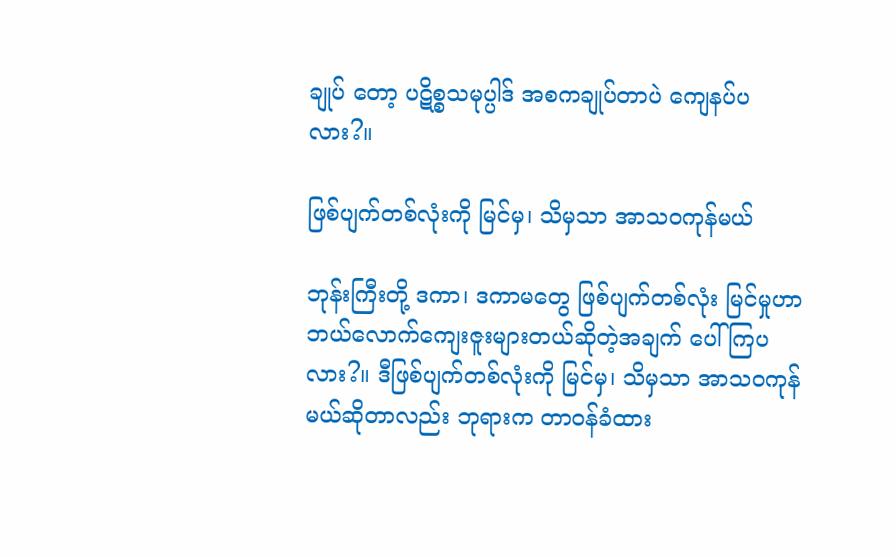ချုပ် တော့ ပဋိစ္စသမုပ္ပါဒ် အစကချုပ်တာပဲ ကျေနပ်ပလား?။

ဖြစ်ပျက်တစ်လုံးကို မြင်မှ၊ သိမှသာ အာသဝကုန်မယ်

ဘုန်းကြီးတို့ ဒကာ၊ ဒကာမတွေ ဖြစ်ပျက်တစ်လုံး မြင်မှုဟာ ဘယ်လောက်ကျေးဇူးများတယ်ဆိုတဲ့အချက် ပေါ်ကြပလား?။ ဒီဖြစ်ပျက်တစ်လုံးကို မြင်မှ၊ သိမှသာ အာသဝကုန်မယ်ဆိုတာလည်း ဘုရားက တာဝန်ခံထား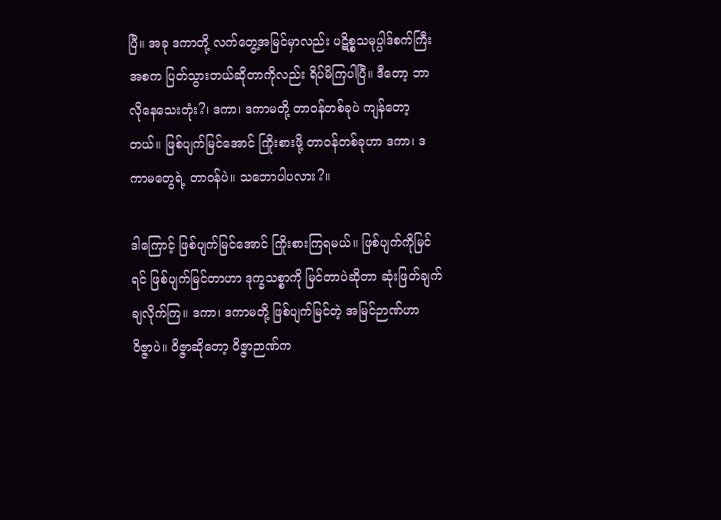ပြီ။ အခု ဒကာတို့ လက်တွေ့အမြင်မှာလည်း ပဋိစ္စသမုပ္ပါဒ်စက်ကြီး အစက ပြတ်သွားတယ်ဆိုတာကိုလည်း ရိပ်မိကြပါပြီ။ ဒီတော့ ဘာလိုနေသေးတုံး?၊ ဒကာ၊ ဒကာမတို့ တာဝန်တစ်ခုပဲ ကျန်တော့တယ်။ ဖြစ်ပျက်မြင်အောင် ကြိုးစားဖို့ တာဝန်တစ်ခုဟာ ဒကာ၊ ဒကာမတွေရဲ့ တာဝန်ပဲ။ သဘောပါပလား?။

ဒါကြောင့် ဖြစ်ပျက်မြင်အောင် ကြိုးစားကြရမယ်။ ဖြစ်ပျက်ကိုမြင်ရင် ဖြစ်ပျက်မြင်တာဟာ ဒုက္ခသစ္စာကို မြင်တာပဲဆိုတာ ဆုံးဖြတ်ချက်ချလိုက်ကြ။ ဒကာ၊ ဒကာမတို့ ဖြစ်ပျက်မြင်တဲ့ အမြင်ဉာဏ်ဟာ ဝိဇ္ဇာပဲ။ ဝိဇ္ဇာဆိုတော့ ဝိဇ္ဇာဉာဏ်က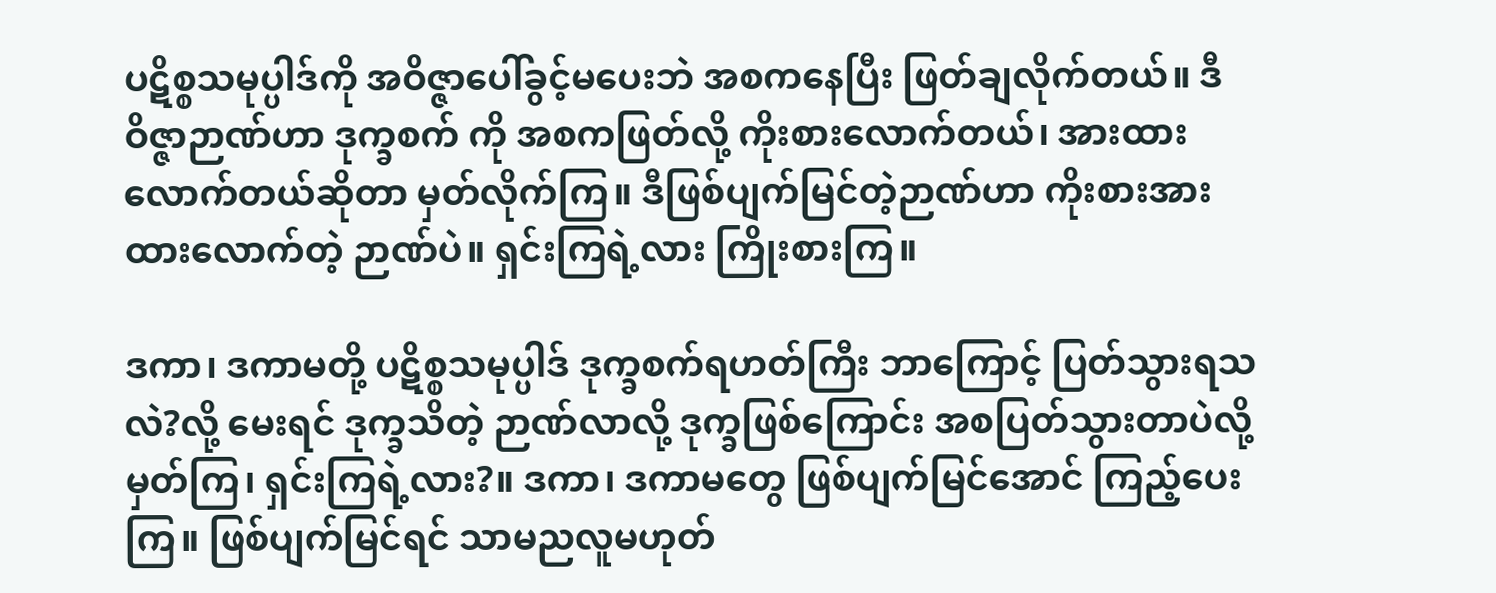ပဋိစ္စသမုပ္ပါဒ်ကို အဝိဇ္ဇာပေါ်ခွင့်မပေးဘဲ အစကနေပြီး ဖြတ်ချလိုက်တယ်။ ဒီဝိဇ္ဇာဉာဏ်ဟာ ဒုက္ခစက် ကို အစကဖြတ်လို့ ကိုးစားလောက်တယ်၊ အားထားလောက်တယ်ဆိုတာ မှတ်လိုက်ကြ။ ဒီဖြစ်ပျက်မြင်တဲ့ဉာဏ်ဟာ ကိုးစားအားထားလောက်တဲ့ ဉာဏ်ပဲ။ ရှင်းကြရဲ့လား ကြိုးစားကြ။

ဒကာ၊ ဒကာမတို့ ပဋိစ္စသမုပ္ပါဒ် ဒုက္ခစက်ရဟတ်ကြီး ဘာကြောင့် ပြတ်သွားရသလဲ?လို့ မေးရင် ဒုက္ခသိတဲ့ ဉာဏ်လာလို့ ဒုက္ခဖြစ်ကြောင်း အစပြတ်သွားတာပဲလို့ မှတ်ကြ၊ ရှင်းကြရဲ့လား?။ ဒကာ၊ ဒကာမတွေ ဖြစ်ပျက်မြင်အောင် ကြည့်ပေးကြ။ ဖြစ်ပျက်မြင်ရင် သာမညလူမဟုတ်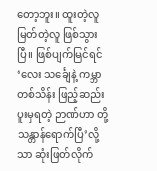တော့ဘူး။ ထူးတဲ့လူ မြတ်တဲ့လူ ဖြစ်သွားပြီ။ ဖြစ်ပျက်မြင်ရင် ‘လေး သင်္ချေနဲ့ ကမ္ဘာတစ်သိန်း ဖြည့်ဆည်းပူးမှရတဲ့ ဉာဏ်ဟာ တို့သန္တာန်ရောက်ပြီ’လို့သာ ဆုံးဖြတ်လိုက်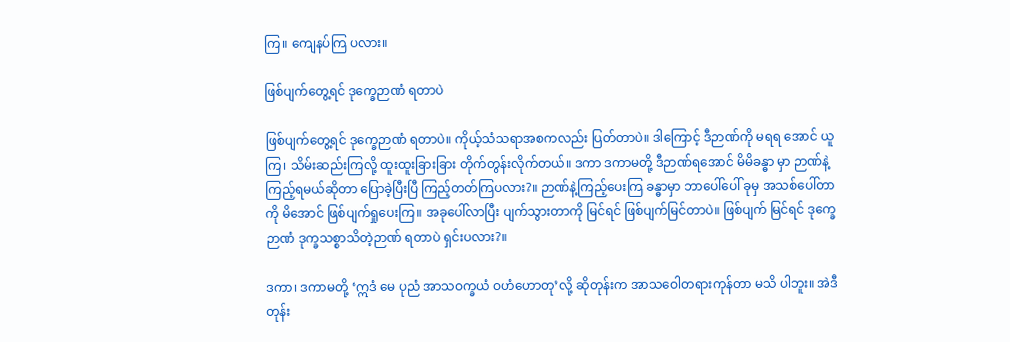ကြ။ ကျေနပ်ကြ ပလား။

ဖြစ်ပျက်တွေ့ရင် ဒုက္ခေဉာဏံ ရတာပဲ

ဖြစ်ပျက်တွေ့ရင် ဒုက္ခေဉာဏံ ရတာပဲ။ ကိုယ့်သံသရာအစကလည်း ပြတ်တာပဲ။ ဒါကြောင့် ဒီဉာဏ်ကို မရရ အောင် ယူကြ၊ သိမ်းဆည်းကြလို့ ထူးထူးခြားခြား တိုက်တွန်းလိုက်တယ်။ ဒကာ ဒကာမတို့ ဒီဉာဏ်ရအောင် မိမိခန္ဓာ မှာ ဉာဏ်နဲ့ကြည့်ရမယ်ဆိုတာ ပြောခဲ့ပြီးပြီ ကြည့်တတ်ကြပလား?။ ဉာဏ်နဲ့ကြည့်ပေးကြ ခန္ဓာမှာ ဘာပေါ်ပေါ် ခုမှ အသစ်ပေါ်တာကို မိအောင် ဖြစ်ပျက်ရှုပေးကြ။ အခုပေါ်လာပြီး ပျက်သွားတာကို မြင်ရင် ဖြစ်ပျက်မြင်တာပဲ။ ဖြစ်ပျက် မြင်ရင် ဒုက္ခေဉာဏံ ဒုက္ခသစ္စာသိတဲ့ဉာဏ် ရတာပဲ ရှင်းပလား?။

ဒကာ၊ ဒကာမတို့ ‘ဣဒံ မေ ပုညံ အာသဝက္ခယံ ဝဟံဟောတု’လို့ ဆိုတုန်းက အာသဝေါတရားကုန်တာ မသိ ပါဘူး။ အဲဒီတုန်း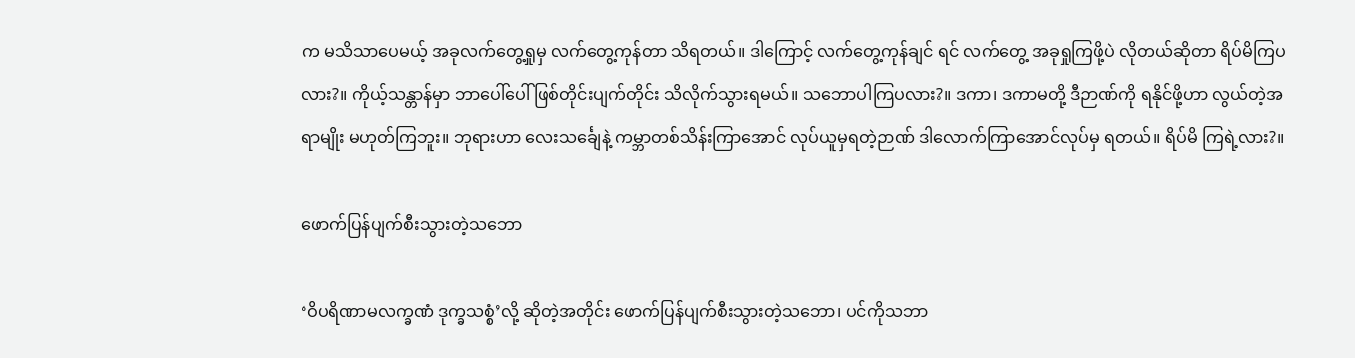က မသိသာပေမယ့် အခုလက်တွေ့ရှုမှ လက်တွေ့ကုန်တာ သိရတယ်။ ဒါကြောင့် လက်တွေ့ကုန်ချင် ရင် လက်တွေ့ အခုရှုကြဖို့ပဲ လိုတယ်ဆိုတာ ရိပ်မိကြပလား?။ ကိုယ့်သန္တာန်မှာ ဘာပေါ်ပေါ် ဖြစ်တိုင်းပျက်တိုင်း သိလိုက်သွားရမယ်။ သဘောပါကြပလား?။ ဒကာ၊ ဒကာမတို့ ဒီဉာဏ်ကို ရနိုင်ဖို့ဟာ လွယ်တဲ့အရာမျိုး မဟုတ်ကြဘူး။ ဘုရားဟာ လေးသင်္ချေနဲ့ ကမ္ဘာတစ်သိန်းကြာအောင် လုပ်ယူမှရတဲ့ဉာဏ် ဒါလောက်ကြာအောင်လုပ်မှ ရတယ်။ ရိပ်မိ ကြရဲ့လား?။

ဖောက်ပြန်ပျက်စီးသွားတဲ့သဘော

‘ဝိပရိဏာမလက္ခဏံ ဒုက္ခသစ္စံ’လို့ ဆိုတဲ့အတိုင်း ဖောက်ပြန်ပျက်စီးသွားတဲ့သဘော၊ ပင်ကိုသဘာ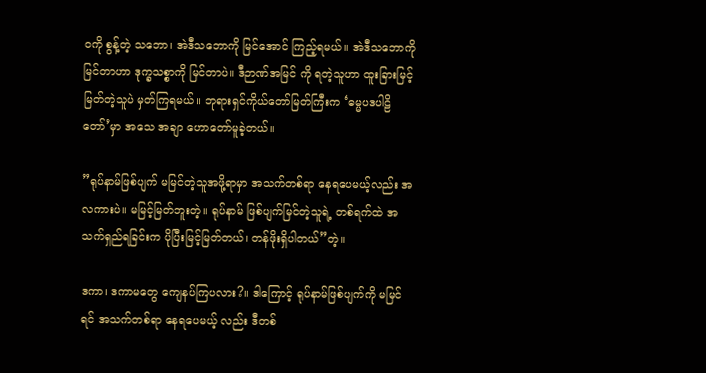ဝကို စွန့်တဲ့ သဘော၊ အဲဒီသဘောကို မြင်အောင် ကြည့်ရမယ်။ အဲဒီသဘောကို မြင်တာဟာ ဒုက္ခသစ္စာကို မြင်တာပဲ။ ဒီဉာဏ်အမြင် ကို ရတဲ့သူဟာ ထူးခြားမြင့်မြတ်တဲ့သူပဲ မှတ်ကြရမယ်။ ဘုရားရှင်ကိုယ်တော်မြတ်ကြီးက ‘ဓမ္မပဒပါဠိတော်’မှာ အသေ အချာ ဟောတော်မူခဲ့တယ်။

”ရုပ်နာမ်ဖြစ်ပျက် မမြင်တဲ့သူအဖို့ရာမှာ အသက်တစ်ရာ နေရပေမယ့်လည်း အလကားပဲ။ မမြင့်မြတ်ဘူးတဲ့။ ရုပ်နာမ် ဖြစ်ပျက်မြင်တဲ့သူရဲ့ တစ်ရက်ထဲ အသက်ရှည်ရခြင်းက ပိုပြီးမြင့်မြတ်တယ်၊ တန်ဖိုးရှိပါတယ်”တဲ့။

ဒကာ၊ ဒကာမတွေ ကျေနပ်ကြပလား?။ ဒါကြောင့် ရုပ်နာမ်ဖြစ်ပျက်ကို မမြင်ရင် အသက်တစ်ရာ နေရပေမယ့် လည်း ဒီတစ်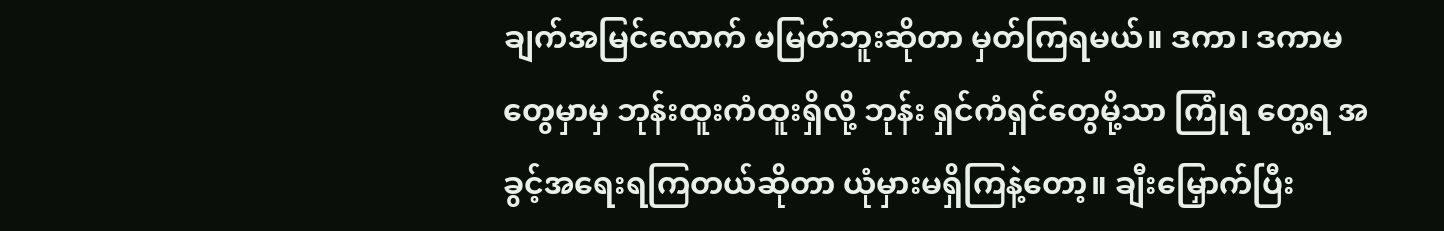ချက်အမြင်လောက် မမြတ်ဘူးဆိုတာ မှတ်ကြရမယ်။ ဒကာ၊ ဒကာမတွေမှာမှ ဘုန်းထူးကံထူးရှိလို့ ဘုန်း ရှင်ကံရှင်တွေမို့သာ ကြုံရ တွေ့ရ အခွင့်အရေးရကြတယ်ဆိုတာ ယုံမှားမရှိကြနဲ့တော့။ ချီးမြှောက်ပြီး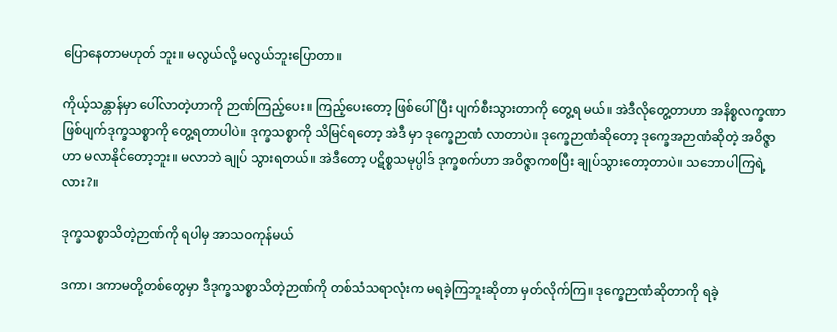ပြောနေတာမဟုတ် ဘူး။ မလွယ်လို့ မလွယ်ဘူးပြောတာ။

ကိုယ့်သန္တာန်မှာ ပေါ်လာတဲ့ဟာကို ဉာဏ်ကြည့်ပေး။ ကြည့်ပေးတော့ ဖြစ်ပေါ်ပြီး ပျက်စီးသွားတာကို တွေ့ရ မယ်။ အဲဒီလိုတွေ့တာဟာ အနိစ္စလက္ခဏာ ဖြစ်ပျက်ဒုက္ခသစ္စာကို တွေ့ရတာပါပဲ။ ဒုက္ခသစ္စာကို သိမြင်ရတော့ အဲဒီ မှာ ဒုက္ခေဉာဏံ လာတာပဲ။ ဒုက္ခေဉာဏံဆိုတော့ ဒုက္ခေအဉာဏံဆိုတဲ့ အဝိဇ္ဇာဟာ မလာနိုင်တော့ဘူး။ မလာဘဲ ချုပ် သွားရတယ်။ အဲဒီတော့ ပဋိစ္စသမုပ္ပါဒ် ဒုက္ခစက်ဟာ အဝိဇ္ဇာကစပြီး ချုပ်သွားတော့တာပဲ။ သဘောပါကြရဲ့လား?။

ဒုက္ခသစ္စာသိတဲ့ဉာဏ်ကို ရပါမှ အာသဝကုန်မယ်

ဒကာ၊ ဒကာမတို့တစ်တွေမှာ ဒီဒုက္ခသစ္စာသိတဲ့ဉာဏ်ကို တစ်သံသရာလုံးက မရခဲ့ကြဘူးဆိုတာ မှတ်လိုက်ကြ။ ဒုက္ခေဉာဏံဆိုတာကို ရခဲ့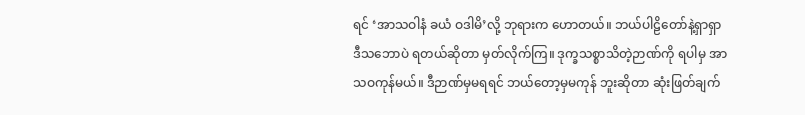ရင် ‘အာသဝါနံ ခယံ ဝဒါမိ’လို့ ဘုရားက ဟောတယ်။ ဘယ်ပါဠိတော်နဲ့ရှာရှာ ဒီသဘောပဲ ရတယ်ဆိုတာ မှတ်လိုက်ကြ။ ဒုက္ခသစ္စာသိတဲ့ဉာဏ်ကို ရပါမှ အာသဝကုန်မယ်။ ဒီဉာဏ်မှမရရင် ဘယ်တော့မှမကုန် ဘူးဆိုတာ ဆုံးဖြတ်ချက်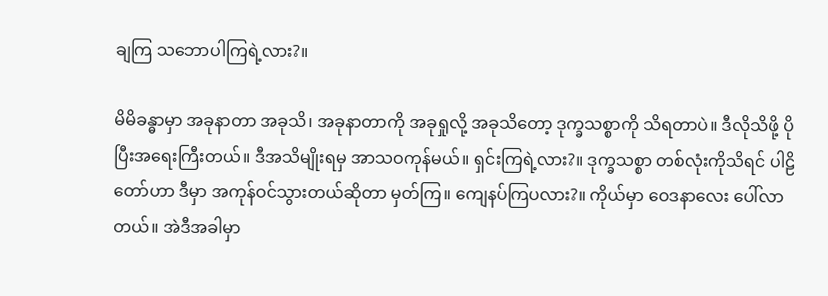ချကြ သဘောပါကြရဲ့လား?။

မိမိခန္ဓာမှာ အခုနာတာ အခုသိ၊ အခုနာတာကို အခုရှုလို့ အခုသိတော့ ဒုက္ခသစ္စာကို သိရတာပဲ။ ဒီလိုသိဖို့ ပိုပြီးအရေးကြီးတယ်။ ဒီအသိမျိုးရမှ အာသဝကုန်မယ်။ ရှင်းကြရဲ့လား?။ ဒုက္ခသစ္စာ တစ်လုံးကိုသိရင် ပါဠိတော်ဟာ ဒီမှာ အကုန်ဝင်သွားတယ်ဆိုတာ မှတ်ကြ။ ကျေနပ်ကြပလား?။ ကိုယ်မှာ ဝေဒနာလေး ပေါ်လာတယ်။ အဲဒီအခါမှာ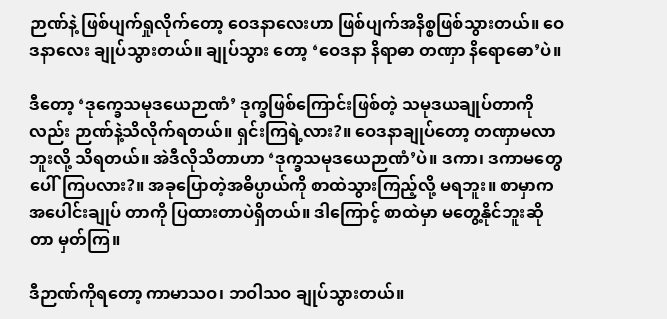ဉာဏ်နဲ့ ဖြစ်ပျက်ရှုလိုက်တော့ ဝေဒနာလေးဟာ ဖြစ်ပျက်အနိစ္စဖြစ်သွားတယ်။ ဝေဒနာလေး ချုပ်သွားတယ်။ ချုပ်သွား တော့ ‘ဝေဒနာ နိရာဓာ တဏှာ နိရောဓော’ပဲ။

ဒီတော့ ‘ဒုက္ခေသမုဒယေဉာဏံ’ ဒုက္ခဖြစ်ကြောင်းဖြစ်တဲ့ သမုဒယချုပ်တာကိုလည်း ဉာဏ်နဲ့သိလိုက်ရတယ်။ ရှင်းကြရဲ့လား?။ ဝေဒနာချုပ်တော့ တဏှာမလာဘူးလို့ သိရတယ်။ အဲဒီလိုသိတာဟာ ‘ဒုက္ခသမုဒယေဉာဏံ’ပဲ။ ဒကာ၊ ဒကာမတွေ ပေါ်ကြပလား?။ အခုပြောတဲ့အဓိပ္ပာယ်ကို စာထဲသွားကြည့်လို့ မရဘူး။ စာမှာက အပေါင်းချုပ် တာကို ပြထားတာပဲရှိတယ်။ ဒါကြောင့် စာထဲမှာ မတွေ့နိုင်ဘူးဆိုတာ မှတ်ကြ။

ဒီဉာဏ်ကိုရတော့ ကာမာသဝ၊ ဘဝါသဝ ချုပ်သွားတယ်။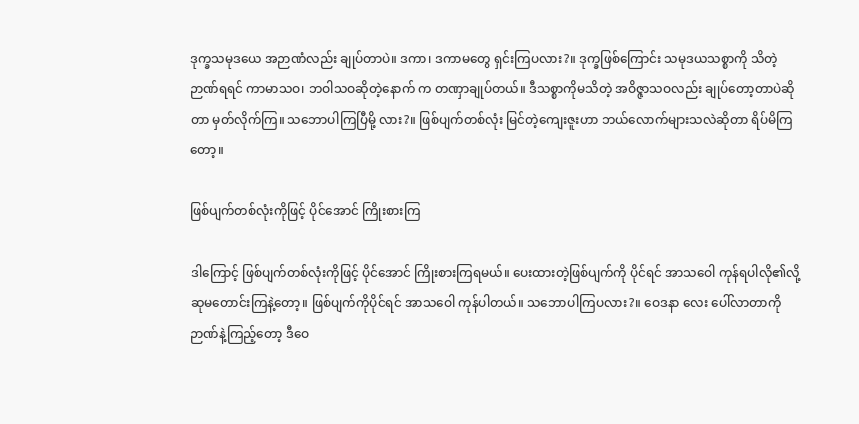ဒုက္ခသမုဒယေ အဉာဏံလည်း ချုပ်တာပဲ။ ဒကာ၊ ဒကာမတွေ ရှင်းကြပလား?။ ဒုက္ခဖြစ်ကြောင်း သမုဒယသစ္စာကို သိတဲ့ဉာဏ်ရရင် ကာမာသဝ၊ ဘဝါသဝဆိုတဲ့နောက် က တဏှာချုပ်တယ်။ ဒီသစ္စာကိုမသိတဲ့ အဝိဇ္ဇာသဝလည်း ချုပ်တော့တာပဲဆိုတာ မှတ်လိုက်ကြ။ သဘောပါကြပြီမို့ လား?။ ဖြစ်ပျက်တစ်လုံး မြင်တဲ့ကျေးဇူးဟာ ဘယ်လောက်များသလဲဆိုတာ ရိပ်မိကြတော့။

ဖြစ်ပျက်တစ်လုံးကိုဖြင့် ပိုင်အောင် ကြိုးစားကြ

ဒါကြောင့် ဖြစ်ပျက်တစ်လုံးကိုဖြင့် ပိုင်အောင် ကြိုးစားကြရမယ်။ ပေးထားတဲ့ဖြစ်ပျက်ကို ပိုင်ရင် အာသဝေါ ကုန်ရပါလို၏လို့ ဆုမတောင်းကြနဲ့တော့။ ဖြစ်ပျက်ကိုပိုင်ရင် အာသဝေါ ကုန်ပါတယ်။ သဘောပါကြပလား?။ ဝေဒနာ လေး ပေါ်လာတာကို ဉာဏ်နဲ့ကြည့်တော့ ဒီဝေ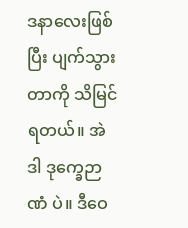ဒနာလေးဖြစ်ပြီး ပျက်သွားတာကို သိမြင်ရတယ်။ အဲဒါ ဒုက္ခေဉာဏံ ပဲ။ ဒီဝေ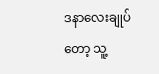ဒနာလေးချုပ်တော့ သူ့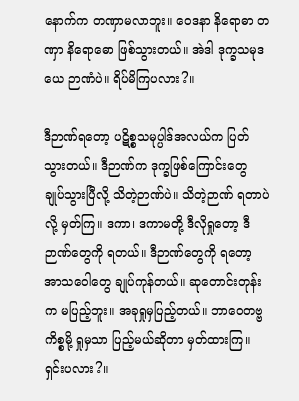နောက်က တဏှာမလာဘူး။ ဝေဒနာ နိရောဓာ တဏှာ နိရောဓော ဖြစ်သွားတယ်။ အဲဒါ ဒုက္ခသမုဒယေ ဉာဏံပဲ။ ရိပ်မိကြပလား?။

ဒီဉာဏ်ရတော့ ပဋိစ္စသမုပ္ပါဒ်အလယ်က ပြတ်သွားတယ်။ ဒီဉာဏ်က ဒုက္ခဖြစ်ကြောင်းတွေ ချုပ်သွားပြီလို့ သိတဲ့ဉာဏ်ပဲ။ သိတဲ့ဉာဏ် ရတာပဲလို့ မှတ်ကြ။ ဒကာ၊ ဒကာမတို့ ဒီလိုရှုတော့ ဒီဉာဏ်တွေကို ရတယ်။ ဒီဉာဏ်တွေကို ရတော့ အာသဝေါတွေ ချုပ်ကုန်တယ်။ ဆုတောင်းတုန်းက မပြည့်ဘူး။ အခုရှုမှပြည့်တယ်။ ဘာဝေတဗ္ဗကိစ္စမို့ ရှုမှသာ ပြည့်မယ်ဆိုတာ မှတ်ထားကြ။ ရှင်းပလား?။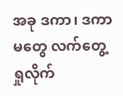အခု ဒကာ၊ ဒကာမတွေ လက်တွေ့ရှုလိုက်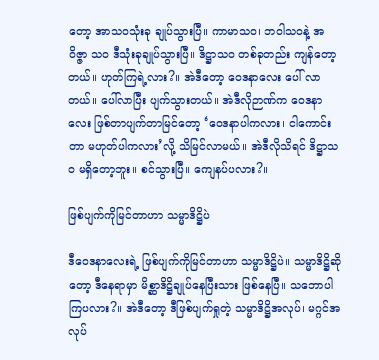တော့ အာသဝသုံးခု ချုပ်သွားပြီ။ ကာမာသဝ၊ ဘဝါသဝနဲ့ အဝိဇ္ဇာ သဝ ဒီသုံးခုချုပ်သွားပြီ။ ဒိဋ္ဌာသဝ တစ်ခုတည်း ကျန်တော့တယ်။ ဟုတ်ကြရဲ့လား?။ အဲဒီတော့ ဝေဒနာလေး ပေါ် လာတယ်။ ပေါ်လာပြီး ပျက်သွားတယ်။ အဲဒီလိုဉာဏ်က ဝေဒနာလေး ဖြစ်တာပျက်တာမြင်တော့ ‘ဝေဒနာပါကလား၊ ငါကောင်းတာ မဟုတ်ပါကလား’လို့ သိမြင်လာမယ်။ အဲဒီလိုသိရင် ဒိဋ္ဌာသဝ မရှိတော့ဘူး။ စင်သွားပြီ။ ကျေနပ်ပလား?။

ဖြစ်ပျက်ကိုမြင်တာဟာ သမ္မာဒိဋ္ဌိပဲ

ဒီဝေဒနာလေးရဲ့ ဖြစ်ပျက်ကိုမြင်တာဟာ သမ္မာဒိဋ္ဌိပဲ။ သမ္မာဒိဋ္ဌိဆိုတော့ ဒီနေရာမှာ မိစ္ဆာဒိဋ္ဌိချုပ်နေပြီးသား ဖြစ်နေပြီ။ သဘောပါကြပလား?။ အဲဒီတော့ ဒီဖြစ်ပျက်ရှုတဲ့ သမ္မာဒိဋ္ဌိအလုပ်၊ မဂ္ဂင်အလုပ်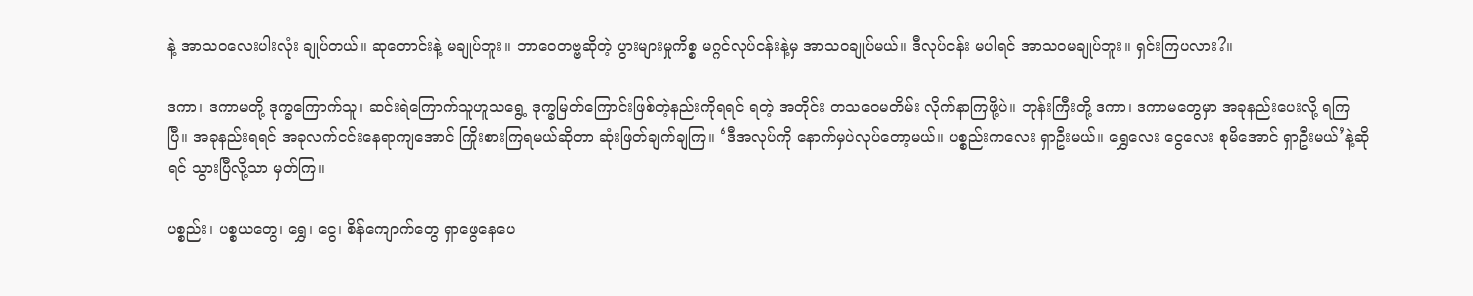နဲ့ အာသဝလေးပါးလုံး ချုပ်တယ်။ ဆုတောင်းနဲ့ မချုပ်ဘူး။ ဘာဝေတဗ္ဗဆိုတဲ့ ပွားများမှုကိစ္စ မဂ္ဂင်လုပ်ငန်းနဲ့မှ အာသဝချုပ်မယ်။ ဒီလုပ်ငန်း မပါရင် အာသဝမချုပ်ဘူး။ ရှင်းကြပလား?။

ဒကာ၊ ဒကာမတို့ ဒုက္ခကြောက်သူ၊ ဆင်းရဲကြောက်သူဟူသရွေ့ ဒုက္ခမြတ်ကြောင်းဖြစ်တဲ့နည်းကိုရရင် ရတဲ့ အတိုင်း တသဝေမတိမ်း လိုက်နာကြဖို့ပဲ။ ဘုန်းကြီးတို့ ဒကာ၊ ဒကာမတွေမှာ အခုနည်းပေးလို့ ရကြပြီ။ အခုနည်းရရင် အခုလက်ငင်းနေရာကျအောင် ကြိုးစားကြရမယ်ဆိုတာ ဆုံးဖြတ်ချက်ချကြ။ ‘ဒီအလုပ်ကို နောက်မှပဲလုပ်တော့မယ်။ ပစ္စည်းကလေး ရှာဦးမယ်။ ရွှေလေး ငွေလေး စုမိအောင် ရှာဦးမယ်’နဲ့ဆိုရင် သွားပြီလို့သာ မှတ်ကြ။

ပစ္စည်း၊ ပစ္စယတွေ၊ ရွှေ၊ ငွေ၊ စိန်ကျောက်တွေ ရှာဖွေနေပေ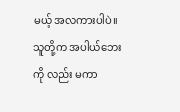မယ့် အလကားပါပဲ။ သူတို့က အပါယ်ဘေးကို လည်း မကာ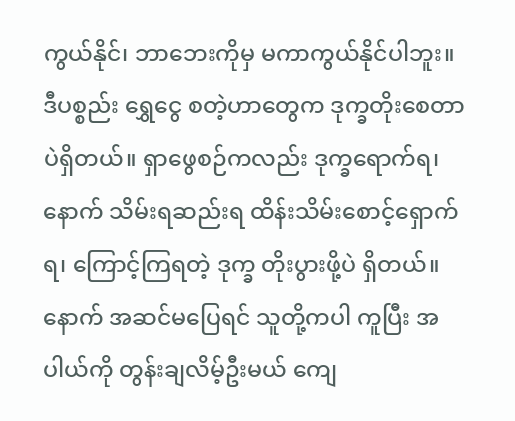ကွယ်နိုင်၊ ဘာဘေးကိုမှ မကာကွယ်နိုင်ပါဘူး။ ဒီပစ္စည်း ရွှေငွေ စတဲ့ဟာတွေက ဒုက္ခတိုးစေတာပဲရှိတယ်။ ရှာဖွေစဉ်ကလည်း ဒုက္ခရောက်ရ၊ နောက် သိမ်းရဆည်းရ ထိန်းသိမ်းစောင့်ရှောက်ရ၊ ကြောင့်ကြရတဲ့ ဒုက္ခ တိုးပွားဖို့ပဲ ရှိတယ်။ နောက် အဆင်မပြေရင် သူတို့ကပါ ကူပြီး အပါယ်ကို တွန်းချလိမ့်ဦးမယ် ကျေ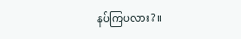နပ်ကြပလား?။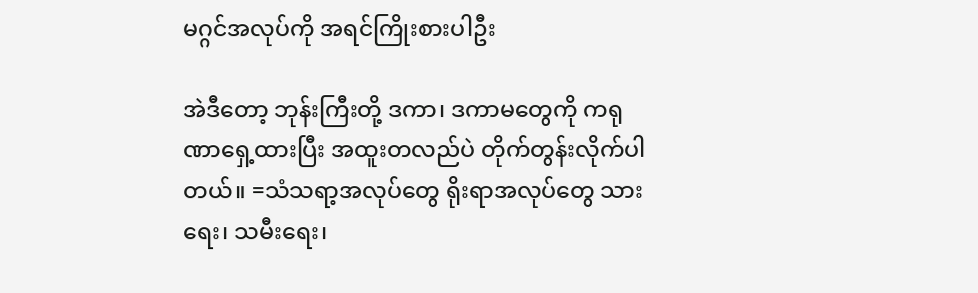မဂ္ဂင်အလုပ်ကို အရင်ကြိုးစားပါဦး

အဲဒီတော့ ဘုန်းကြီးတို့ ဒကာ၊ ဒကာမတွေကို ကရုဏာရှေ့ထားပြီး အထူးတလည်ပဲ တိုက်တွန်းလိုက်ပါတယ်။ =သံသရာ့အလုပ်တွေ ရိုးရာအလုပ်တွေ သားရေး၊ သမီးရေး၊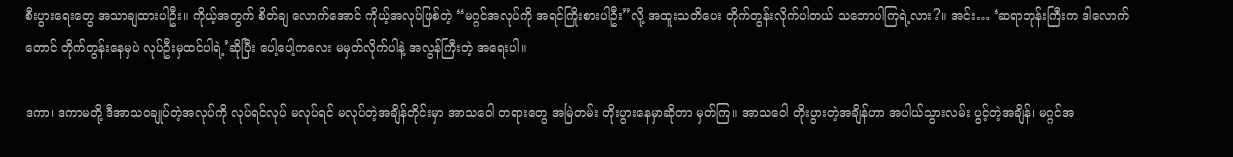စီးပွားရေးတွေ အသာချထားပါဦး။ ကိုယ့်အတွက် စိတ်ချ လောက်အောင် ကိုယ့်အလုပ်ဖြစ်တဲ့ “မဂ္ဂင်အလုပ်ကို အရင်ကြိုးစားပါဦး”လို့ အထူးသတိပေး တိုက်တွန်းလိုက်ပါတယ် သဘောပါကြရဲ့လား?။ အင်း… ‘ဆရာဘုန်းကြီးက ဒါလောက်တောင် တိုက်တွန်းနေမှပဲ လုပ်ဦးမှထင်ပါရဲ့’ဆိုပြီး ပေါ့ပေါ့ကလေး မမှတ်လိုက်ပါနဲ့ အလွန်ကြီးတဲ့ အရေးပါ။

ဒကာ၊ ဒကာမတို့ ဒီအာသဝချုပ်တဲ့အလုပ်ကို လုပ်ရင်လုပ် မလုပ်ရင် မလုပ်တဲ့အချိန်တိုင်းမှာ အာသဝေါ တရားတွေ အမြဲတမ်း တိုးပွားနေမှာဆိုတာ မှတ်ကြ။ အာသဝေါ တိုးပွားတဲ့အချိန်ဟာ အပါယ်သွားလမ်း ပွင့်တဲ့အချိန်၊ မဂ္ဂင်အ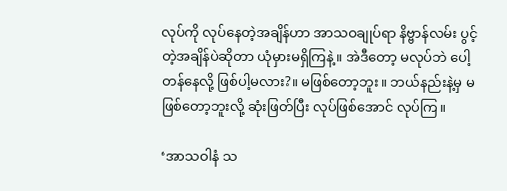လုပ်ကို လုပ်နေတဲ့အချိန်ဟာ အာသဝချုပ်ရာ နိဗ္ဗာန်လမ်း ပွင့်တဲ့အချိန်ပဲဆိုတာ ယုံမှားမရှိကြနဲ့။ အဲဒီတော့ မလုပ်ဘဲ ပေါ့တန်နေလို့ ဖြစ်ပါ့မလား?။ မဖြစ်တော့ဘူး။ ဘယ်နည်းနဲ့မှ မဖြစ်တော့ဘူးလို့ ဆုံးဖြတ်ပြီး လုပ်ဖြစ်အောင် လုပ်ကြ။

‘အာသဝါနံ သ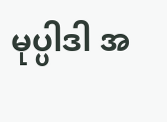မုပ္ပါဒါ အ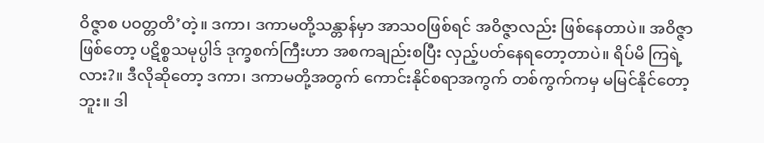ဝိဇ္ဇာစ ပဝတ္တတိ’တဲ့။ ဒကာ၊ ဒကာမတို့သန္တာန်မှာ အာသဝဖြစ်ရင် အဝိဇ္ဇာလည်း ဖြစ်နေတာပဲ။ အဝိဇ္ဇာဖြစ်တော့ ပဋိစ္စသမုပ္ပါဒ် ဒုက္ခစက်ကြီးဟာ အစကချည်းစပြီး လှည့်ပတ်နေရတော့တာပဲ။ ရိပ်မိ ကြရဲ့လား?။ ဒီလိုဆိုတော့ ဒကာ၊ ဒကာမတို့အတွက် ကောင်းနိုင်စရာအကွက် တစ်ကွက်ကမှ မမြင်နိုင်တော့ဘူး။ ဒါ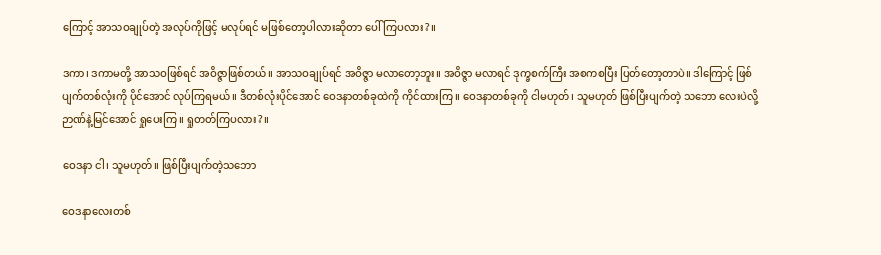ကြောင့် အာသဝချုပ်တဲ့ အလုပ်ကိုဖြင့် မလုပ်ရင် မဖြစ်တော့ပါလားဆိုတာ ပေါ်ကြပလား?။

ဒကာ၊ ဒကာမတို့ အာသဝဖြစ်ရင် အဝိဇ္ဇာဖြစ်တယ်။ အာသဝချုပ်ရင် အဝိဇ္ဇာ မလာတော့ဘူး။ အဝိဇ္ဇာ မလာရင် ဒုက္ခစက်ကြီး အစကစပြီး ပြတ်တော့တာပဲ။ ဒါကြောင့် ဖြစ်ပျက်တစ်လုံးကို ပိုင်အောင် လုပ်ကြရမယ်။ ဒီတစ်လုံးပိုင်အောင် ဝေဒနာတစ်ခုထဲကို ကိုင်ထားကြ။ ဝေဒနာတစ်ခုကို ငါမဟုတ်၊ သူမဟုတ် ဖြစ်ပြီးပျက်တဲ့ သဘော လေးပဲလို့ ဉာဏ်နဲ့မြင်အောင် ရှုပေးကြ။ ရှုတတ်ကြပလား?။

ဝေဒနာ ငါ၊ သူမဟုတ်။ ဖြစ်ပြီးပျက်တဲ့သဘော

ဝေဒနာလေးတစ်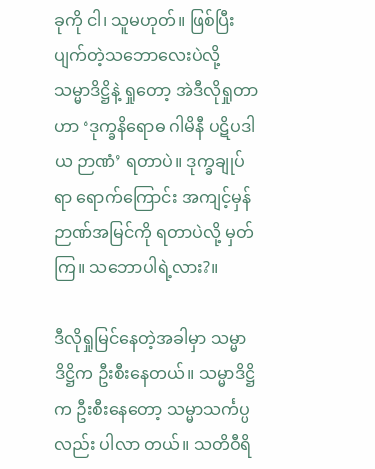ခုကို ငါ၊ သူမဟုတ်။ ဖြစ်ပြီးပျက်တဲ့သဘောလေးပဲလို့ သမ္မာဒိဋ္ဌိနဲ့ ရှုတော့ အဲဒီလိုရှုတာဟာ ‘ဒုက္ခနိရောဓ ဂါမိနီ ပဋိပဒါယ ဉာဏံ’ ရတာပဲ။ ဒုက္ခချုပ်ရာ ရောက်ကြောင်း အကျင့်မှန် ဉာဏ်အမြင်ကို ရတာပဲလို့ မှတ်ကြ။ သဘောပါရဲ့လား?။

ဒီလိုရှုမြင်နေတဲ့အခါမှာ သမ္မာဒိဋ္ဌိက ဦးစီးနေတယ်။ သမ္မာဒိဋ္ဌိက ဦးစီးနေတော့ သမ္မာသင်္ကပ္ပလည်း ပါလာ တယ်။ သတိဝီရိ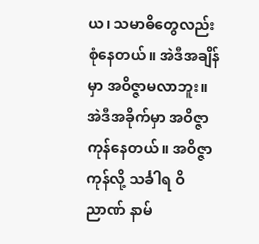ယ၊ သမာဓိတွေလည်း စုံနေတယ်။ အဲဒီအချိန်မှာ အဝိဇ္ဇာမလာဘူး။ အဲဒီအခိုက်မှာ အဝိဇ္ဇာကုန်နေတယ်။ အဝိဇ္ဇာကုန်လို့ သင်္ခါရ ဝိညာဏ် နာမ်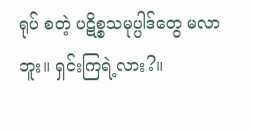ရုပ် စတဲ့ ပဋိစ္စသမုပ္ပါဒ်တွေ မလာဘူး။ ရှင်းကြရဲ့လား?။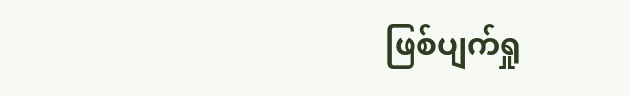ဖြစ်ပျက်ရှု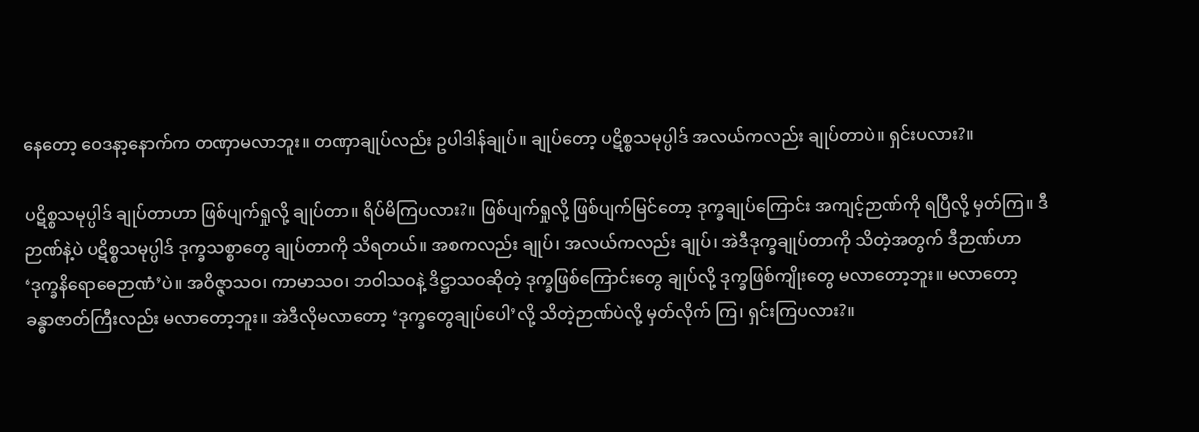နေတော့ ဝေဒနာ့နောက်က တဏှာမလာဘူး။ တဏှာချုပ်လည်း ဥပါဒါန်ချုပ်။ ချုပ်တော့ ပဋိစ္စသမုပ္ပါဒ် အလယ်ကလည်း ချုပ်တာပဲ။ ရှင်းပလား?။

ပဋိစ္စသမုပ္ပါဒ် ချုပ်တာဟာ ဖြစ်ပျက်ရှုလို့ ချုပ်တာ။ ရိပ်မိကြပလား?။ ဖြစ်ပျက်ရှုလို့ ဖြစ်ပျက်မြင်တော့ ဒုက္ခချုပ်ကြောင်း အကျင့်ဉာဏ်ကို ရပြီလို့ မှတ်ကြ။ ဒီဉာဏ်နဲ့ပဲ ပဋိစ္စသမုပ္ပါဒ် ဒုက္ခသစ္စာတွေ ချုပ်တာကို သိရတယ်။ အစကလည်း ချုပ်၊ အလယ်ကလည်း ချုပ်၊ အဲဒီဒုက္ခချုပ်တာကို သိတဲ့အတွက် ဒီဉာဏ်ဟာ ‘ဒုက္ခနိရောဓေဉာဏံ’ပဲ။ အဝိဇ္ဇာသဝ၊ ကာမာသဝ၊ ဘဝါသဝနဲ့ ဒိဋ္ဌာသဝဆိုတဲ့ ဒုက္ခဖြစ်ကြောင်းတွေ ချုပ်လို့ ဒုက္ခဖြစ်ကျိုးတွေ မလာတော့ဘူး။ မလာတော့ ခန္ဓာဇာတ်ကြီးလည်း မလာတော့ဘူး။ အဲဒီလိုမလာတော့ ‘ဒုက္ခတွေချုပ်ပေါ’လို့ သိတဲ့ဉာဏ်ပဲလို့ မှတ်လိုက် ကြ၊ ရှင်းကြပလား?။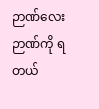ဉာဏ်လေးဉာဏ်ကို ရတယ်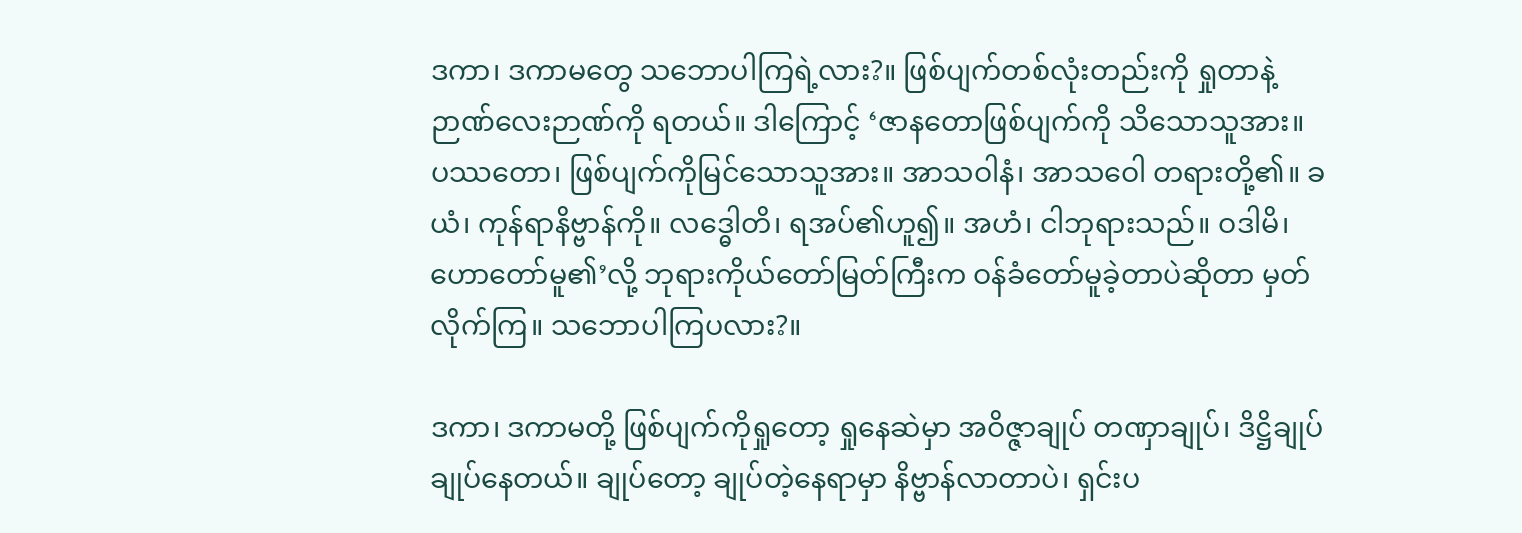ဒကာ၊ ဒကာမတွေ သဘောပါကြရဲ့လား?။ ဖြစ်ပျက်တစ်လုံးတည်းကို ရှုတာနဲ့ ဉာဏ်လေးဉာဏ်ကို ရတယ်။ ဒါကြောင့် ‘ဇာနတောဖြစ်ပျက်ကို သိသောသူအား။ ပဿတော၊ ဖြစ်ပျက်ကိုမြင်သောသူအား။ အာသဝါနံ၊ အာသဝေါ တရားတို့၏။ ခယံ၊ ကုန်ရာနိဗ္ဗာန်ကို။ လဒ္ဓေါတိ၊ ရအပ်၏ဟူ၍။ အဟံ၊ ငါဘုရားသည်။ ဝဒါမိ၊ ဟောတော်မူ၏’လို့ ဘုရားကိုယ်တော်မြတ်ကြီးက ဝန်ခံတော်မူခဲ့တာပဲဆိုတာ မှတ်လိုက်ကြ။ သဘောပါကြပလား?။

ဒကာ၊ ဒကာမတို့ ဖြစ်ပျက်ကိုရှုတော့ ရှုနေဆဲမှာ အဝိဇ္ဇာချုပ် တဏှာချုပ်၊ ဒိဋ္ဌိချုပ် ချုပ်နေတယ်။ ချုပ်တော့ ချုပ်တဲ့နေရာမှာ နိဗ္ဗာန်လာတာပဲ၊ ရှင်းပ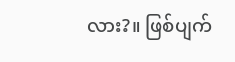လား?။ ဖြစ်ပျက်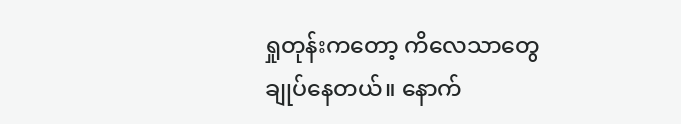ရှုတုန်းကတော့ ကိလေသာတွေ ချုပ်နေတယ်။ နောက်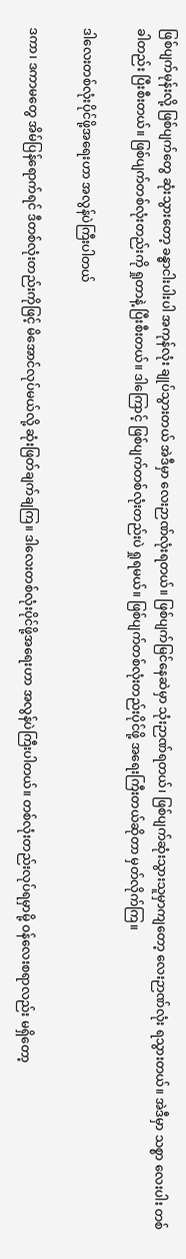ဖြစ်ပျက်မုန်းလို့ ဖြစ်ပျက်တွေ ဆုံးသွားတော့ ခန္ဓာငါးပါးပါ အကုန်လုံး ချုပ်သွားတယ် အဲဒီမှာ လေးဉာဏ်လုံးရတယ်။ ဖြစ်ပျက်မြင်နေဆဲမှာ သုံးဉာဏ်ရတယ်၊ ဖြစ်ပျက်ဆုံးသွားသူမှာကျတော့ လေးဉာဏ်လုံး ရသွားတယ်။ အဲဒီမှာ သစ္စာ လေးပါး တစ်ခါတည်း ပြီးစီးတယ်။ ဖြစ်ပျက်တစ်လုံးတည်းကို ရှုတာနဲ့ ပြီးစီးတယ်။ ဒါကြောင့် ဖြစ်ပျက်တစ်လုံးတည်းပဲ ရှုရမယ်။ ဖြစ်ပျက်တစ်လုံးတည်းပိုင်ဖို့ အရေးကြီးတယ်ဆိုတာ မှတ်လိုက်ကြ။

ဒါလေးတစ်လုံးပိုင်ဖို့အရေးဟာ အလွန်ပဲကြီးပါတယ်

ဒကာ၊ ဒကာမတွေ အိမ်ပြန်ရောက်ရင် ဒီတစ်လုံးတည်းကိုဖြင့် မိအောင်လုပ်မယ်လို့ ဆုံးဖြတ်ချက်ချကြ။ ဒါလေးတစ်လုံးပိုင်ဖို့အရေးဟာ အလွန်ပဲကြီးပါတယ်။ တစ်လုံးတည်းလုပ်ရမှာမို့ ဝန်လေးစရာလည်း မရှိတော့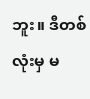ဘူး။ ဒီတစ်လုံးမှ မ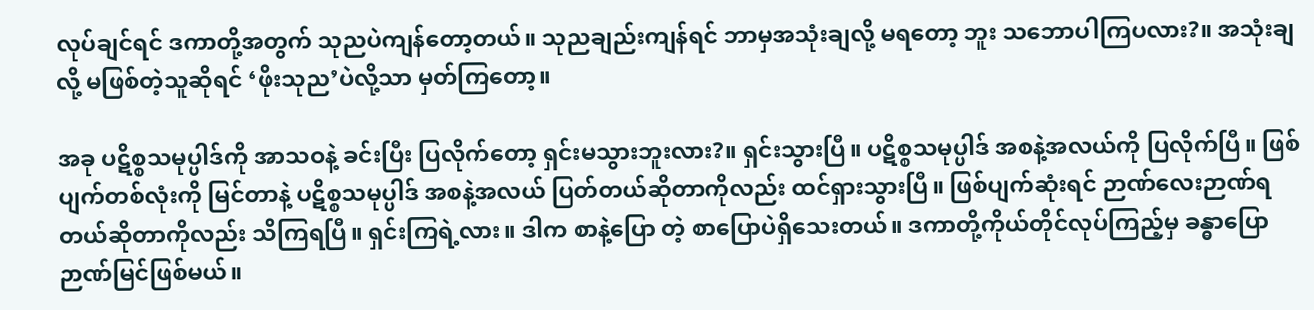လုပ်ချင်ရင် ဒကာတို့အတွက် သုညပဲကျန်တော့တယ်။ သုညချည်းကျန်ရင် ဘာမှအသုံးချလို့ မရတော့ ဘူး သဘောပါကြပလား?။ အသုံးချလို့ မဖြစ်တဲ့သူဆိုရင် ‘ဖိုးသုည’ပဲလို့သာ မှတ်ကြတော့။

အခု ပဋိစ္စသမုပ္ပါဒ်ကို အာသဝနဲ့ ခင်းပြီး ပြလိုက်တော့ ရှင်းမသွားဘူးလား?။ ရှင်းသွားပြီ။ ပဋိစ္စသမုပ္ပါဒ် အစနဲ့အလယ်ကို ပြလိုက်ပြီ။ ဖြစ်ပျက်တစ်လုံးကို မြင်တာနဲ့ ပဋိစ္စသမုပ္ပါဒ် အစနဲ့အလယ် ပြတ်တယ်ဆိုတာကိုလည်း ထင်ရှားသွားပြီ။ ဖြစ်ပျက်ဆုံးရင် ဉာဏ်လေးဉာဏ်ရတယ်ဆိုတာကိုလည်း သိကြရပြီ။ ရှင်းကြရဲ့လား။ ဒါက စာနဲ့ပြော တဲ့ စာပြောပဲရှိသေးတယ်။ ဒကာတို့ကိုယ်တိုင်လုပ်ကြည့်မှ ခန္ဓာပြော ဉာဏ်မြင်ဖြစ်မယ်။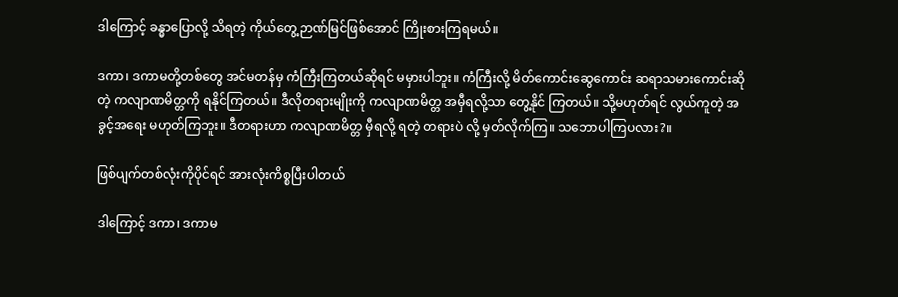ဒါကြောင့် ခန္ဓာပြောလို့ သိရတဲ့ ကိုယ်တွေ့ဉာဏ်မြင်ဖြစ်အောင် ကြိုးစားကြရမယ်။

ဒကာ၊ ဒကာမတို့တစ်တွေ အင်မတန်မှ ကံကြီးကြတယ်ဆိုရင် မမှားပါဘူး။ ကံကြီးလို့ မိတ်ကောင်းဆွေကောင်း ဆရာသမားကောင်းဆိုတဲ့ ကလျာဏမိတ္တကို ရနိုင်ကြတယ်။ ဒီလိုတရားမျိုးကို ကလျာဏမိတ္တ အမှီရလို့သာ တွေ့နိုင် ကြတယ်။ သို့မဟုတ်ရင် လွယ်ကူတဲ့ အခွင့်အရေး မဟုတ်ကြဘူး။ ဒီတရားဟာ ကလျာဏမိတ္တ မှီရလို့ ရတဲ့ တရားပဲ လို့ မှတ်လိုက်ကြ။ သဘောပါကြပလား?။

ဖြစ်ပျက်တစ်လုံးကိုပိုင်ရင် အားလုံးကိစ္စပြီးပါတယ်

ဒါကြောင့် ဒကာ၊ ဒကာမ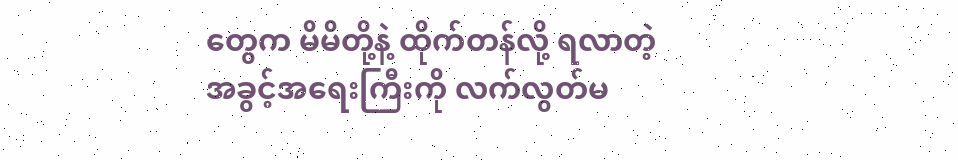တွေက မိမိတို့နဲ့ ထိုက်တန်လို့ ရလာတဲ့ အခွင့်အရေးကြီးကို လက်လွတ်မ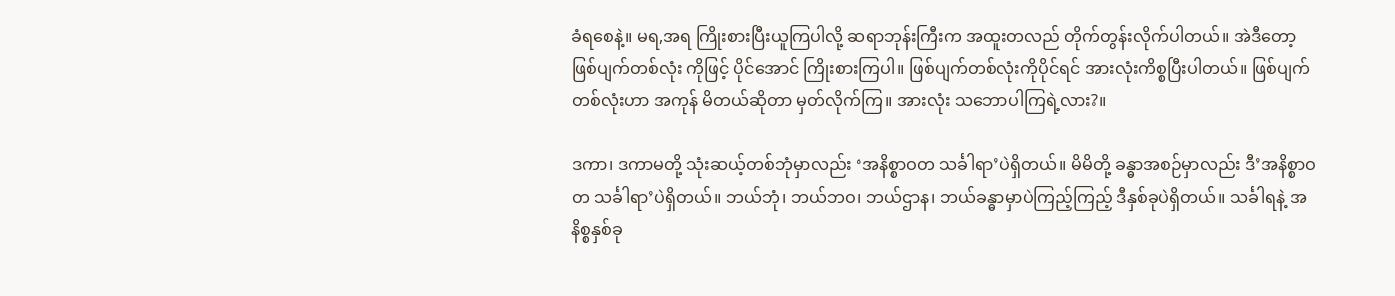ခံရစေနဲ့။ မရ,အရ ကြိုးစားပြီးယူကြပါလို့ ဆရာဘုန်းကြီးက အထူးတလည် တိုက်တွန်းလိုက်ပါတယ်။ အဲဒီတော့ ဖြစ်ပျက်တစ်လုံး ကိုဖြင့် ပိုင်အောင် ကြိုးစားကြပါ။ ဖြစ်ပျက်တစ်လုံးကိုပိုင်ရင် အားလုံးကိစ္စပြီးပါတယ်။ ဖြစ်ပျက်တစ်လုံးဟာ အကုန် မိတယ်ဆိုတာ မှတ်လိုက်ကြ။ အားလုံး သဘောပါကြရဲ့လား?။

ဒကာ၊ ဒကာမတို့ သုံးဆယ့်တစ်ဘုံမှာလည်း ‘အနိစ္စာဝတ သင်္ခါရာ’ပဲရှိတယ်။ မိမိတို့ ခန္ဓာအစဉ်မှာလည်း ဒီ’အနိစ္စာဝတ သင်္ခါရာ’ပဲရှိတယ်။ ဘယ်ဘုံ၊ ဘယ်ဘဝ၊ ဘယ်ဌာန၊ ဘယ်ခန္ဓာမှာပဲကြည့်ကြည့် ဒီနှစ်ခုပဲရှိတယ်။ သင်္ခါရနဲ့ အနိစ္စနှစ်ခု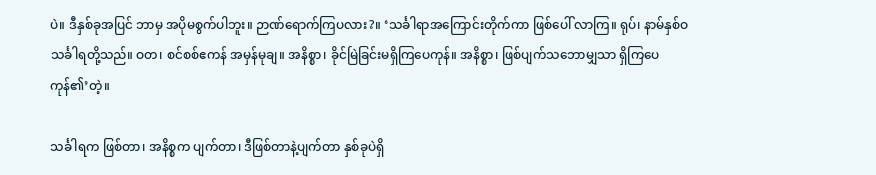ပဲ။ ဒီနှစ်ခုအပြင် ဘာမှ အပိုမစွက်ပါဘူး။ ဉာဏ်ရောက်ကြပလား?။ ‘သင်္ခါရာအကြောင်းတိုက်ကာ ဖြစ်ပေါ် လာကြ။ ရုပ်၊ နာမ်နှစ်ဝ သင်္ခါရတို့သည်။ ဝတ၊ စင်စစ်ဧကန် အမှန်မုချ။ အနိစ္စာ၊ ခိုင်မြဲခြင်းမရှိကြပေကုန်။ အနိစ္စာ၊ ဖြစ်ပျက်သဘောမျှသာ ရှိကြပေကုန်၏’တဲ့။

သင်္ခါရက ဖြစ်တာ၊ အနိစ္စက ပျက်တာ၊ ဒီဖြစ်တာနဲ့ပျက်တာ နှစ်ခုပဲရှိ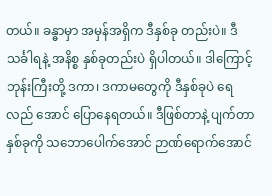တယ်။ ခန္ဓာမှာ အမှန်အရှိက ဒီနှစ်ခု တည်းပဲ။ ဒီသင်္ခါရနဲ့ အနိစ္စ နှစ်ခုတည်းပဲ ရှိပါတယ်။ ဒါကြောင့် ဘုန်းကြီးတို့ ဒကာ၊ ဒကာမတွေကို ဒီနှစ်ခုပဲ ရေလည် အောင် ပြောနေရတယ်။ ဒီဖြစ်တာနဲ့ ပျက်တာနှစ်ခုကို သဘောပေါက်အောင် ဉာဏ်ရောက်အောင်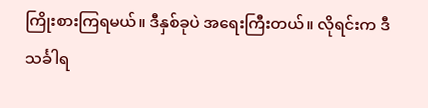ကြိုးစားကြရမယ်။ ဒီနှစ်ခုပဲ အရေးကြီးတယ်။ လိုရင်းက ဒီသင်္ခါရ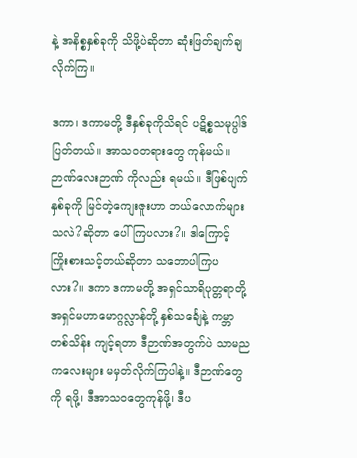နဲ့ အနိစ္စနှစ်ခုကို သိဖို့ပဲဆိုတာ ဆုံးဖြတ်ချက်ချလိုက်ကြ။

ဒကာ၊ ဒကာမတို့ ဒီနှစ်ခုကိုသိရင် ပဋိစ္စသမုပ္ပါဒ် ပြတ်တယ်။ အာသဝတရားတွေ ကုန်မယ်။ ဉာဏ်လေးဉာဏ် ကိုလည်း ရမယ်။ ဒီဖြစ်ပျက်နှစ်ခုကို မြင်တဲ့ကျေးဇူးဟာ ဘယ်လောက်များသလဲ?ဆိုတာ ပေါ်ကြပလား?။ ဒါကြောင့် ကြိုးစားသင့်တယ်ဆိုတာ သဘောပါကြပလား?။ ဒကာ ဒကာမတို့ အရှင်သာရိပုတ္တရာတို့ အရှင်မဟာမောဂ္ဂလ္လာန်တို့ နှစ်သင်္ချေနဲ့ ကမ္ဘာတစ်သိန်း ကျင့်ရတာ ဒီဉာဏ်အတွက်ပဲ သာမညကလေးများ မမှတ်လိုက်ကြပါနဲ့။ ဒီဉာဏ်တွေကို ရဖို့၊ ဒီအာသဝတွေကုန်ဖို့၊ ဒီပ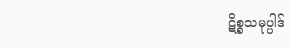ဋိစ္စသမုပ္ပါဒ်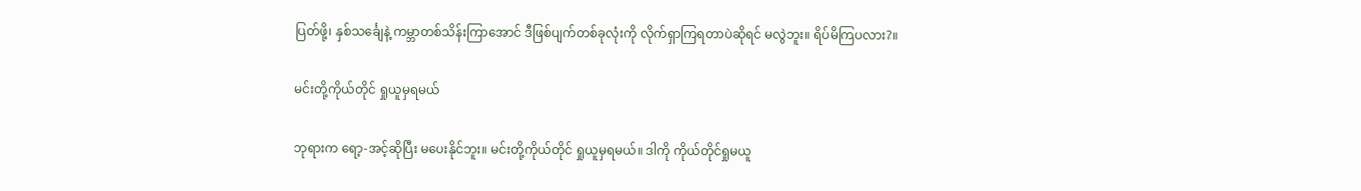ပြတ်ဖို့၊ နှစ်သင်္ချေနဲ့ ကမ္ဘာတစ်သိန်းကြာအောင် ဒီဖြစ်ပျက်တစ်ခုလုံးကို လိုက်ရှာကြရတာပဲဆိုရင် မလွဲဘူး။ ရိပ်မိကြပလား?။

မင်းတို့ကိုယ်တိုင် ရှုယူမှရမယ်

ဘုရားက ရော့-အင့်ဆိုပြီး မပေးနိုင်ဘူး။ မင်းတို့ကိုယ်တိုင် ရှုယူမှရမယ်။ ဒါကို ကိုယ်တိုင်ရှုမယူ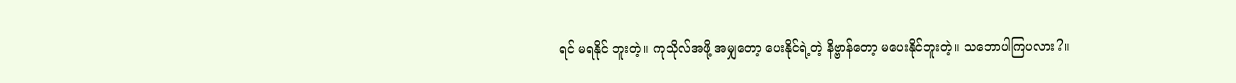ရင် မရနိုင် ဘူးတဲ့။ ကုသိုလ်အဖို့ အမျှတော့ ပေးနိုင်ရဲ့တဲ့ နိဗ္ဗာန်တော့ မပေးနိုင်ဘူးတဲ့။ သဘောပါကြပလား?။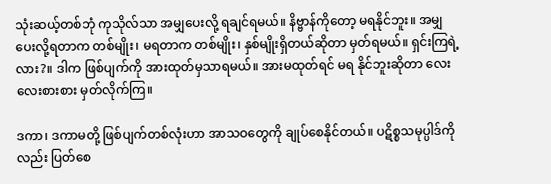သုံးဆယ့်တစ်ဘုံ ကုသိုလ်သာ အမျှပေးလို့ ရချင်ရမယ်။ နိဗ္ဗာန်ကိုတော့ မရနိုင်ဘူး။ အမျှပေးလို့ရတာက တစ်မျိုး၊ မရတာက တစ်မျိုး၊ နှစ်မျိုးရှိတယ်ဆိုတာ မှတ်ရမယ်။ ရှင်းကြရဲ့လား?။ ဒါက ဖြစ်ပျက်ကို အားထုတ်မှသာရမယ်။ အားမထုတ်ရင် မရ နိုင်ဘူးဆိုတာ လေးလေးစားစား မှတ်လိုက်ကြ။

ဒကာ၊ ဒကာမတို့ ဖြစ်ပျက်တစ်လုံးဟာ အာသဝတွေကို ချုပ်စေနိုင်တယ်။ ပဋိစ္စသမုပ္ပါဒ်ကိုလည်း ပြတ်စေ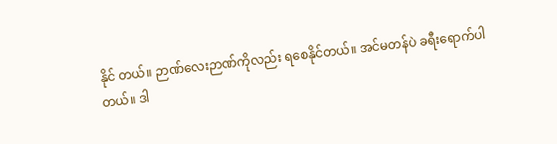နိုင် တယ်။ ဉာဏ်လေးဉာဏ်ကိုလည်း ရစေနိုင်တယ်။ အင်မတန်ပဲ ခရီးရောက်ပါတယ်။ ဒါ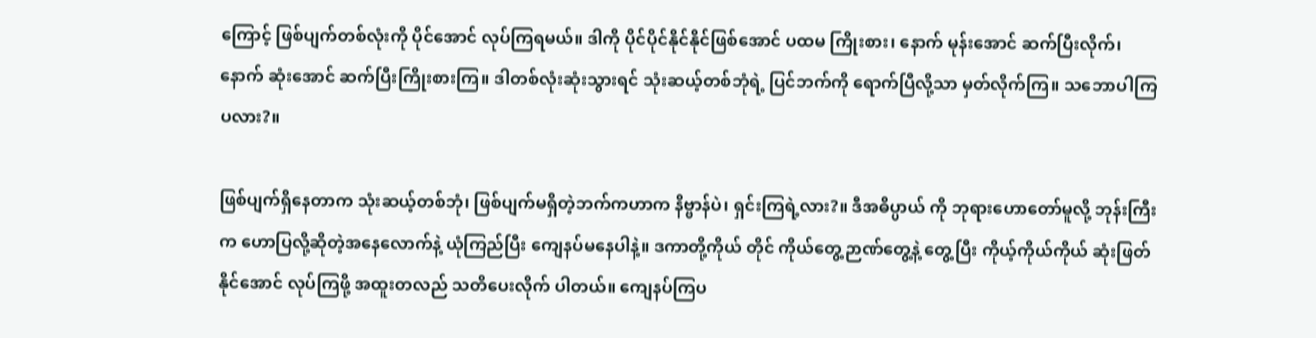ကြောင့် ဖြစ်ပျက်တစ်လုံးကို ပိုင်အောင် လုပ်ကြရမယ်။ ဒါကို ပိုင်ပိုင်နိုင်နိုင်ဖြစ်အောင် ပထမ ကြိုးစား၊ နောက် မုန်းအောင် ဆက်ပြီးလိုက်၊ နောက် ဆုံးအောင် ဆက်ပြီးကြိုးစားကြ။ ဒါတစ်လုံးဆုံးသွားရင် သုံးဆယ့်တစ်ဘုံရဲ့ ပြင်ဘက်ကို ရောက်ပြီလို့သာ မှတ်လိုက်ကြ။ သဘောပါကြပလား?။

ဖြစ်ပျက်ရှိနေတာက သုံးဆယ့်တစ်ဘုံ၊ ဖြစ်ပျက်မရှိတဲ့ဘက်ကဟာက နိဗ္ဗာန်ပဲ၊ ရှင်းကြရဲ့လား?။ ဒီအဓိပ္ပာယ် ကို ဘုရားဟောတော်မူလို့ ဘုန်းကြီးက ဟောပြလို့ဆိုတဲ့အနေလောက်နဲ့ ယုံကြည်ပြီး ကျေနပ်မနေပါနဲ့။ ဒကာတို့ကိုယ် တိုင် ကိုယ်တွေ့ဉာဏ်တွေ့နဲ့ တွေ့ပြီး ကိုယ့်ကိုယ်ကိုယ် ဆုံးဖြတ်နိုင်အောင် လုပ်ကြဖို့ အထူးတလည် သတိပေးလိုက် ပါတယ်။ ကျေနပ်ကြပ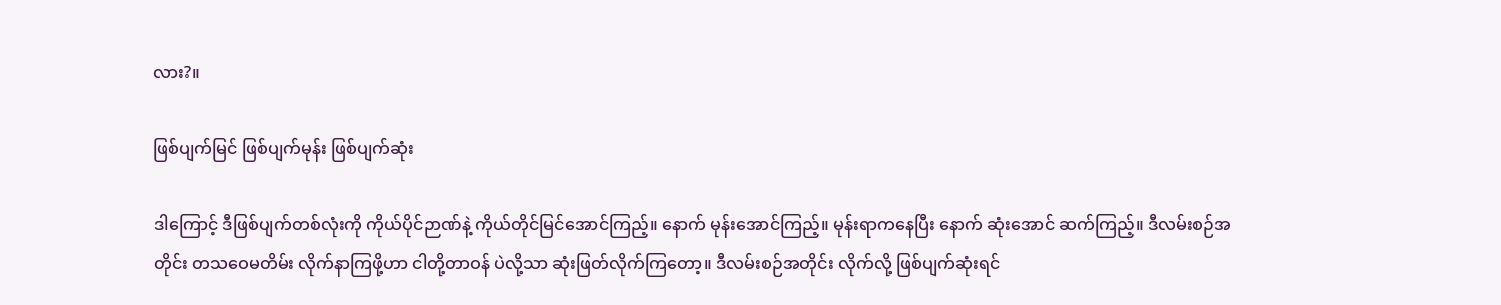လား?။

ဖြစ်ပျက်မြင် ဖြစ်ပျက်မုန်း ဖြစ်ပျက်ဆုံး

ဒါကြောင့် ဒီဖြစ်ပျက်တစ်လုံးကို ကိုယ်ပိုင်ဉာဏ်နဲ့ ကိုယ်တိုင်မြင်အောင်ကြည့်။ နောက် မုန်းအောင်ကြည့်။ မုန်းရာကနေပြီး နောက် ဆုံးအောင် ဆက်ကြည့်။ ဒီလမ်းစဉ်အတိုင်း တသဝေမတိမ်း လိုက်နာကြဖို့ဟာ ငါတို့တာဝန် ပဲလို့သာ ဆုံးဖြတ်လိုက်ကြတော့။ ဒီလမ်းစဉ်အတိုင်း လိုက်လို့ ဖြစ်ပျက်ဆုံးရင်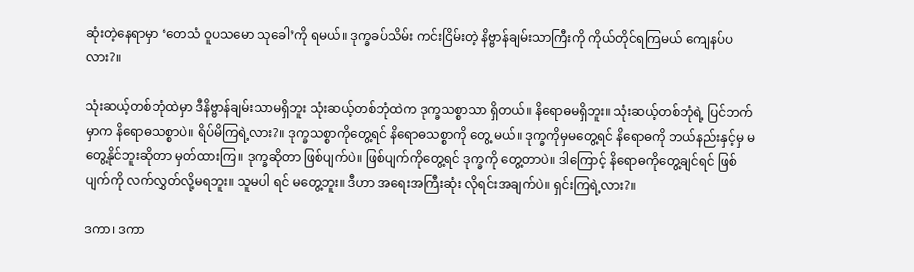ဆုံးတဲ့နေရာမှာ ‘တေသံ ဝူပသမော သုခေါ’ကို ရမယ်။ ဒုက္ခခပ်သိမ်း ကင်းငြိမ်းတဲ့ နိဗ္ဗာန်ချမ်းသာကြီးကို ကိုယ်တိုင်ရကြမယ် ကျေနပ်ပလား?။

သုံးဆယ့်တစ်ဘုံထဲမှာ ဒီနိဗ္ဗာန်ချမ်းသာမရှိဘူး သုံးဆယ့်တစ်ဘုံထဲက ဒုက္ခသစ္စာသာ ရှိတယ်။ နိရောဓမရှိဘူး။ သုံးဆယ့်တစ်ဘုံရဲ့ ပြင်ဘက်မှာက နိရောဓသစ္စာပဲ။ ရိပ်မိကြရဲ့လား?။ ဒုက္ခသစ္စာကိုတွေ့ရင် နိရောဓသစ္စာကို တွေ့ မယ်။ ဒုက္ခကိုမှမတွေ့ရင် နိရောဓကို ဘယ်နည်းနှင့်မှ မတွေ့နိုင်ဘူးဆိုတာ မှတ်ထားကြ။ ဒုက္ခဆိုတာ ဖြစ်ပျက်ပဲ။ ဖြစ်ပျက်ကိုတွေ့ရင် ဒုက္ခကို တွေ့တာပဲ။ ဒါကြောင့် နိရောဓကိုတွေ့ချင်ရင် ဖြစ်ပျက်ကို လက်လွှတ်လို့မရဘူး။ သူမပါ ရင် မတွေ့ဘူး။ ဒီဟာ အရေးအကြီးဆုံး လိုရင်းအချက်ပဲ။ ရှင်းကြရဲ့လား?။

ဒကာ၊ ဒကာ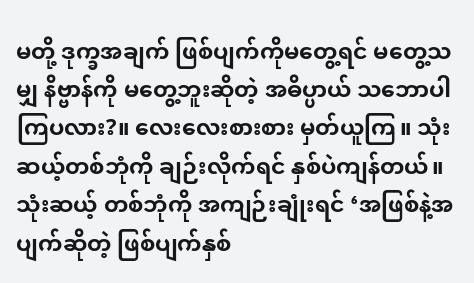မတို့ ဒုက္ခအချက် ဖြစ်ပျက်ကိုမတွေ့ရင် မတွေ့သမျှ နိဗ္ဗာန်ကို မတွေ့ဘူးဆိုတဲ့ အဓိပ္ပာယ် သဘောပါကြပလား?။ လေးလေးစားစား မှတ်ယူကြ။ သုံးဆယ့်တစ်ဘုံကို ချဉ်းလိုက်ရင် နှစ်ပဲကျန်တယ်။ သုံးဆယ့် တစ်ဘုံကို အကျဉ်းချုံးရင် ‘အဖြစ်နဲ့အပျက်ဆိုတဲ့ ဖြစ်ပျက်နှစ်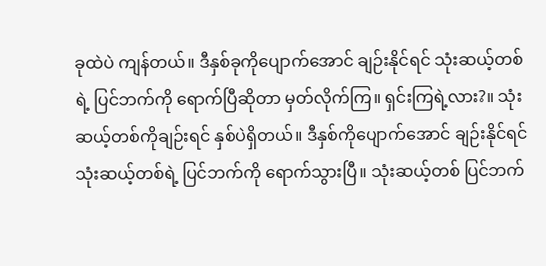ခုထဲပဲ ကျန်တယ်။ ဒီနှစ်ခုကိုပျောက်အောင် ချဉ်းနိုင်ရင် သုံးဆယ့်တစ်ရဲ့ ပြင်ဘက်ကို ရောက်ပြီဆိုတာ မှတ်လိုက်ကြ။ ရှင်းကြရဲ့လား?။ သုံးဆယ့်တစ်ကိုချဉ်းရင် နှစ်ပဲရှိတယ်။ ဒီနှစ်ကိုပျောက်အောင် ချဉ်းနိုင်ရင် သုံးဆယ့်တစ်ရဲ့ ပြင်ဘက်ကို ရောက်သွားပြီ။ သုံးဆယ့်တစ် ပြင်ဘက်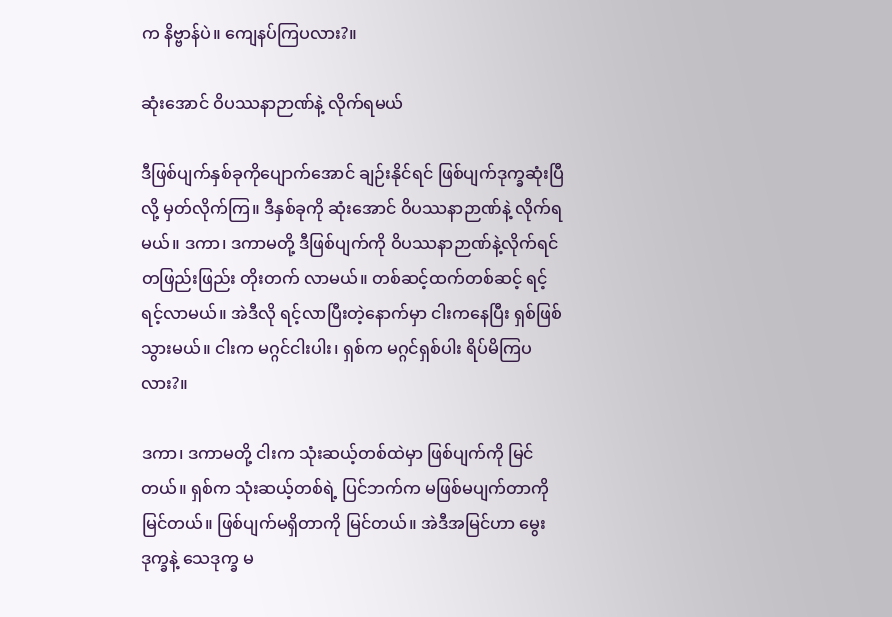က နိဗ္ဗာန်ပဲ။ ကျေနပ်ကြပလား?။

ဆုံးအောင် ဝိပဿနာဉာဏ်နဲ့ လိုက်ရမယ်

ဒီဖြစ်ပျက်နှစ်ခုကိုပျောက်အောင် ချဉ်းနိုင်ရင် ဖြစ်ပျက်ဒုက္ခဆုံးပြီလို့ မှတ်လိုက်ကြ။ ဒီနှစ်ခုကို ဆုံးအောင် ဝိပဿနာဉာဏ်နဲ့ လိုက်ရမယ်။ ဒကာ၊ ဒကာမတို့ ဒီဖြစ်ပျက်ကို ဝိပဿနာဉာဏ်နဲ့လိုက်ရင် တဖြည်းဖြည်း တိုးတက် လာမယ်။ တစ်ဆင့်ထက်တစ်ဆင့် ရင့်ရင့်လာမယ်။ အဲဒီလို ရင့်လာပြီးတဲ့နောက်မှာ ငါးကနေပြီး ရှစ်ဖြစ်သွားမယ်။ ငါးက မဂ္ဂင်ငါးပါး၊ ရှစ်က မဂ္ဂင်ရှစ်ပါး ရိပ်မိကြပလား?။

ဒကာ၊ ဒကာမတို့ ငါးက သုံးဆယ့်တစ်ထဲမှာ ဖြစ်ပျက်ကို မြင်တယ်။ ရှစ်က သုံးဆယ့်တစ်ရဲ့ ပြင်ဘက်က မဖြစ်မပျက်တာကို မြင်တယ်။ ဖြစ်ပျက်မရှိတာကို မြင်တယ်။ အဲဒီအမြင်ဟာ မွေးဒုက္ခနဲ့ သေဒုက္ခ မ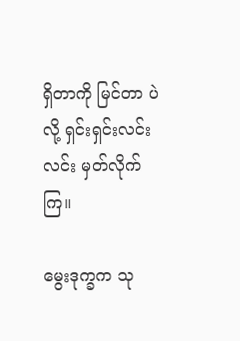ရှိတာကို မြင်တာ ပဲလို့ ရှင်းရှင်းလင်းလင်း မှတ်လိုက်ကြ။

မွေးဒုက္ခက သု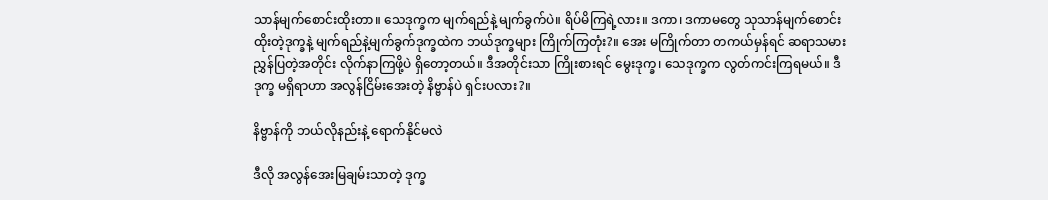သာန်မျက်စောင်းထိုးတာ။ သေဒုက္ခက မျက်ရည်နဲ့ မျက်ခွက်ပဲ။ ရိပ်မိကြရဲ့လား။ ဒကာ၊ ဒကာမတွေ သုသာန်မျက်စောင်းထိုးတဲ့ဒုက္ခနဲ့ မျက်ရည်နဲ့မျက်ခွက်ဒုက္ခထဲက ဘယ်ဒုက္ခများ ကြိုက်ကြတုံး?။ အေး မကြိုက်တာ တကယ်မှန်ရင် ဆရာသမား ညွှန်ပြတဲ့အတိုင်း လိုက်နာကြဖို့ပဲ ရှိတော့တယ်။ ဒီအတိုင်းသာ ကြိုးစားရင် မွေးဒုက္ခ၊ သေဒုက္ခက လွတ်ကင်းကြရမယ်။ ဒီဒုက္ခ မရှိရာဟာ အလွန်ငြိမ်းအေးတဲ့ နိဗ္ဗာန်ပဲ ရှင်းပလား?။

နိဗ္ဗာန်ကို ဘယ်လိုနည်းနဲ့ ရောက်နိုင်မလဲ

ဒီလို အလွန်အေးမြချမ်းသာတဲ့ ဒုက္ခ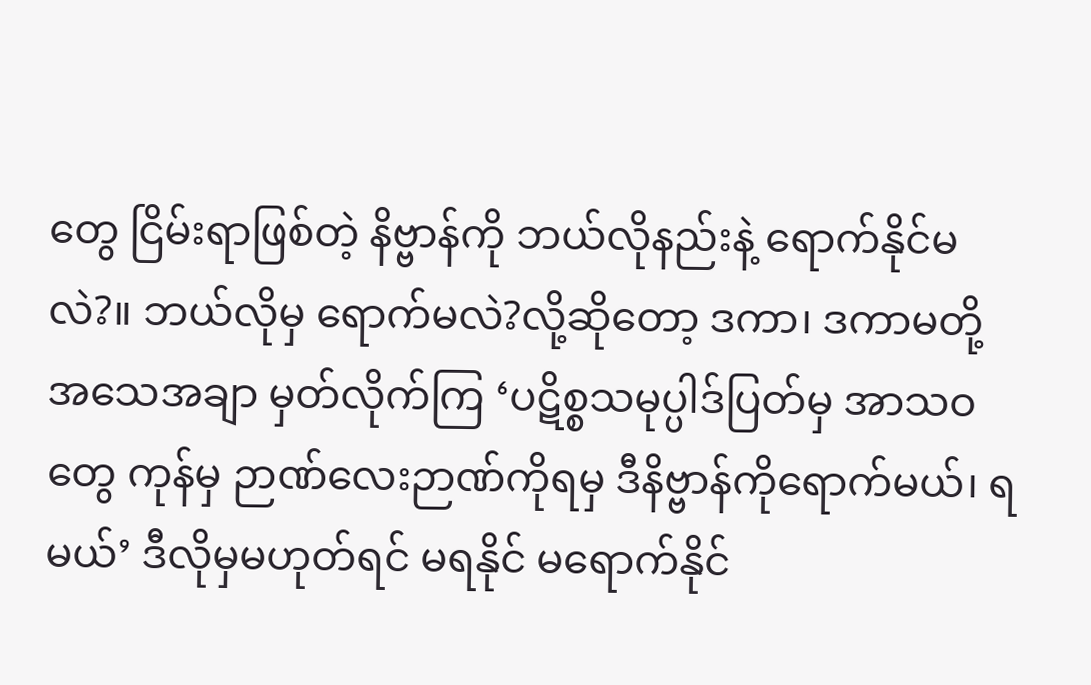တွေ ငြိမ်းရာဖြစ်တဲ့ နိဗ္ဗာန်ကို ဘယ်လိုနည်းနဲ့ ရောက်နိုင်မလဲ?။ ဘယ်လိုမှ ရောက်မလဲ?လို့ဆိုတော့ ဒကာ၊ ဒကာမတို့ အသေအချာ မှတ်လိုက်ကြ ‘ပဋိစ္စသမုပ္ပါဒ်ပြတ်မှ အာသဝတွေ ကုန်မှ ဉာဏ်လေးဉာဏ်ကိုရမှ ဒီနိဗ္ဗာန်ကိုရောက်မယ်၊ ရမယ်’ ဒီလိုမှမဟုတ်ရင် မရနိုင် မရောက်နိုင်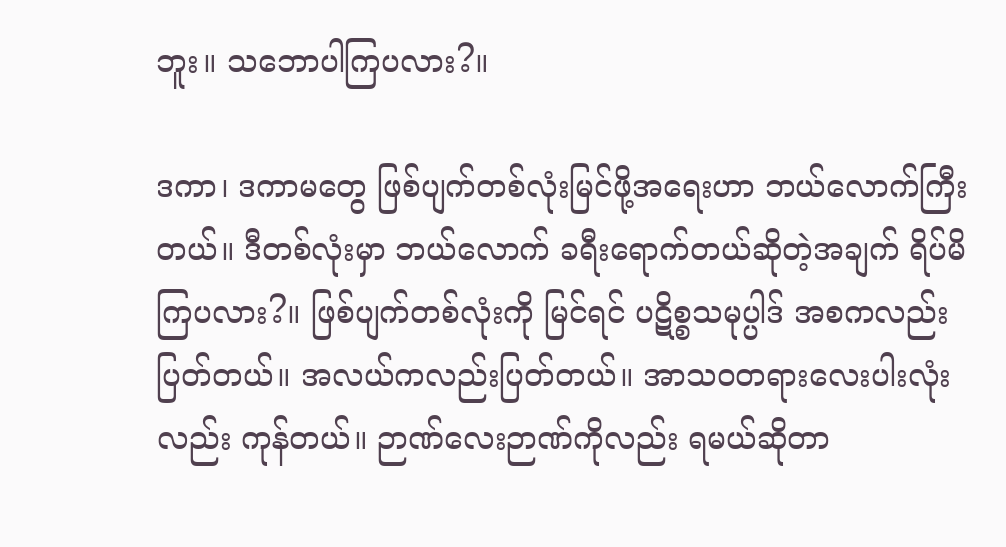ဘူး။ သဘောပါကြပလား?။

ဒကာ၊ ဒကာမတွေ ဖြစ်ပျက်တစ်လုံးမြင်ဖို့အရေးဟာ ဘယ်လောက်ကြီးတယ်။ ဒီတစ်လုံးမှာ ဘယ်လောက် ခရီးရောက်တယ်ဆိုတဲ့အချက် ရိပ်မိကြပလား?။ ဖြစ်ပျက်တစ်လုံးကို မြင်ရင် ပဋိစ္စသမုပ္ပါဒ် အစကလည်းပြတ်တယ်။ အလယ်ကလည်းပြတ်တယ်။ အာသဝတရားလေးပါးလုံးလည်း ကုန်တယ်။ ဉာဏ်လေးဉာဏ်ကိုလည်း ရမယ်ဆိုတာ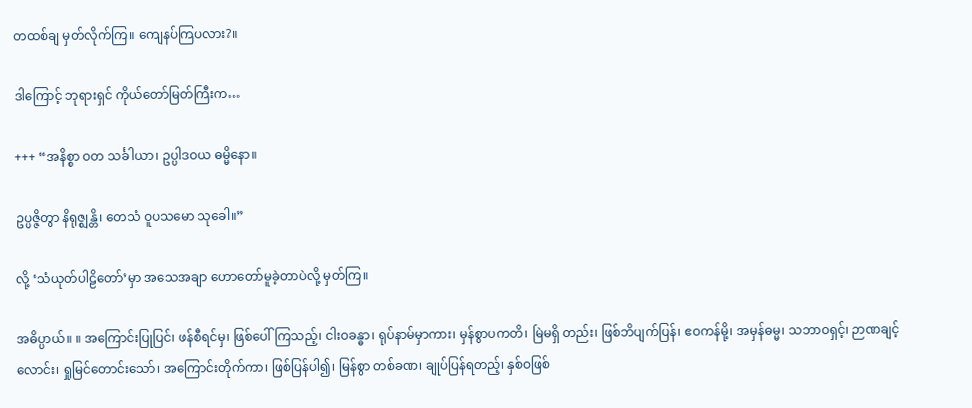တထစ်ချ မှတ်လိုက်ကြ။ ကျေနပ်ကြပလား?။

ဒါကြောင့် ဘုရားရှင် ကိုယ်တော်မြတ်ကြီးက…

+++ “အနိစ္စာ ဝတ သင်္ခါယာ၊ ဥပ္ပါဒဝယ ဓမ္မိနော။

ဥပ္ပဇ္ဇိတွာ နိရုဇ္ဈန္တိ၊ တေသံ ဝူပသမော သုခေါ။”

လို့ ‘သံယုတ်ပါဠိတော်’မှာ အသေအချာ ဟောတော်မူခဲ့တာပဲလို့ မှတ်ကြ။

အဓိပ္ပာယ်။ ။ အကြောင်းပြုပြင်၊ ဖန်စီရင်မှ၊ ဖြစ်ပေါ်ကြသည့်၊ ငါးဝခန္ဓာ၊ ရုပ်နာမ်မှာကား၊ မှန်စွာပကတိ၊ မြဲမရှိ တည်း၊ ဖြစ်ဘိပျက်ပြန်၊ ဧဝကန်မို့၊ အမှန်ဓမ္မ၊ သဘာဝရှင့်၊ ဉာဏချင့်လောင်း၊ ရှုမြင်တောင်းသော်၊ အကြောင်းတိုက်ကာ၊ ဖြစ်ပြန်ပါ၍၊ မြန်စွာ တစ်ခဏ၊ ချုပ်ပြန်ရတည့်၊ နှစ်ဝဖြစ်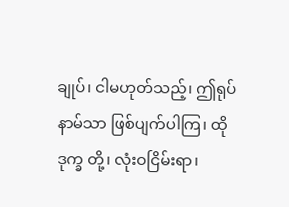ချုပ်၊ ငါမဟုတ်သည့်၊ ဤရုပ်နာမ်သာ ဖြစ်ပျက်ပါကြ၊ ထိုဒုက္ခ တို့၊ လုံးဝငြိမ်းရာ၊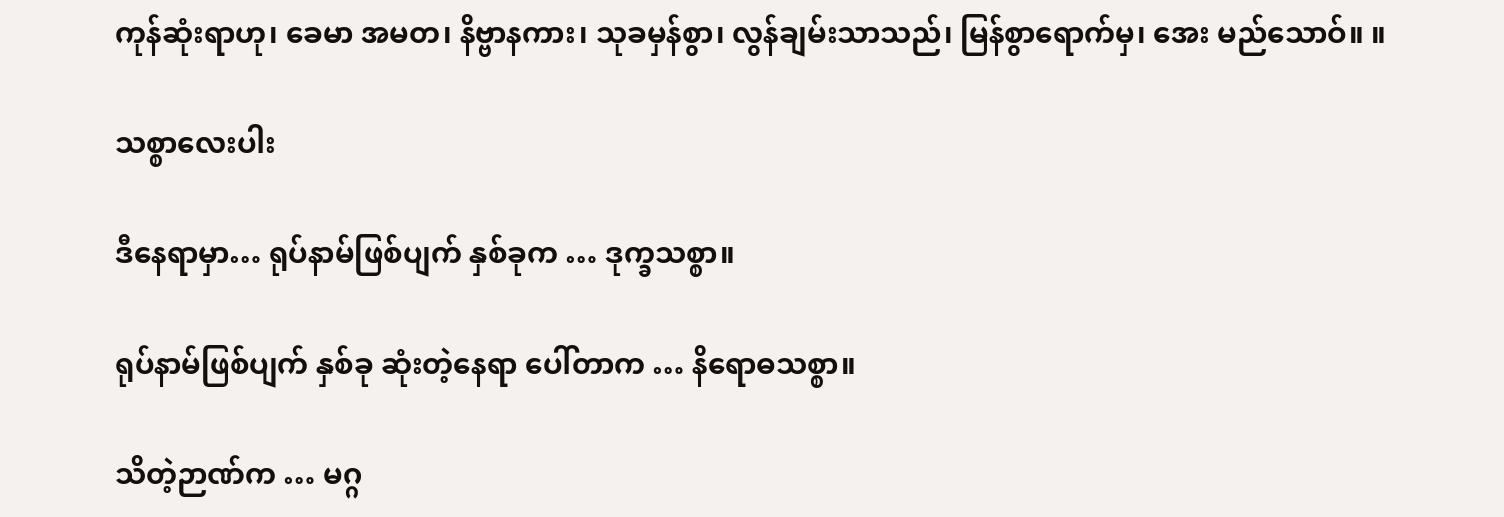ကုန်ဆုံးရာဟု၊ ခေမာ အမတ၊ နိဗ္ဗာနကား၊ သုခမှန်စွာ၊ လွန်ချမ်းသာသည်၊ မြန်စွာရောက်မှ၊ အေး မည်သောဝ်။ ။

သစ္စာလေးပါး

ဒီနေရာမှာ… ရုပ်နာမ်ဖြစ်ပျက် နှစ်ခုက … ဒုက္ခသစ္စာ။

ရုပ်နာမ်ဖြစ်ပျက် နှစ်ခု ဆုံးတဲ့နေရာ ပေါ်တာက … နိရောဓသစ္စာ။

သိတဲ့ဉာဏ်က … မဂ္ဂ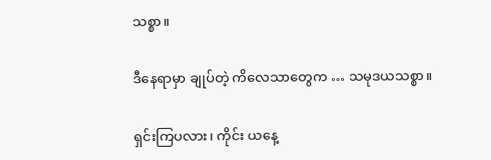သစ္စာ။

ဒီနေရာမှာ ချုပ်တဲ့ ကိလေသာတွေက … သမုဒယသစ္စာ။

ရှင်းကြပလား၊ ကိုင်း ယနေ့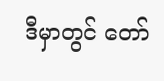ဒီမှာတွင် တော်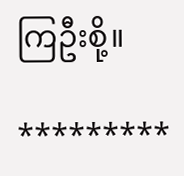ကြဦးစို့။

*********